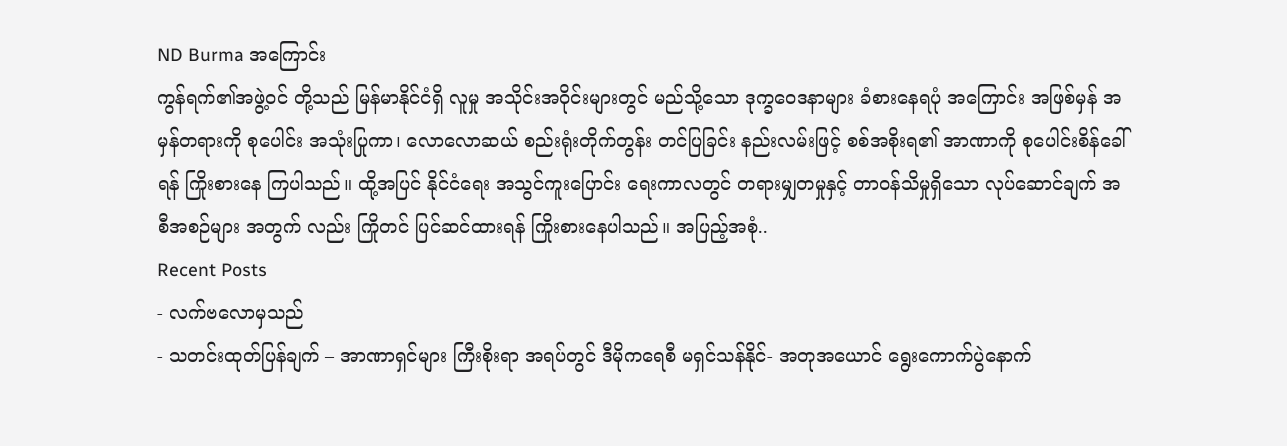ND Burma အကြောင်း
ကွန်ရက်၏အဖွဲ့ဝင် တို့သည် မြန်မာနိုင်ငံရှိ လူမှု အသိုင်းအဝိုင်းများတွင် မည်သို့သော ဒုက္ခဝေဒနာများ ခံစားနေရပုံ အကြောင်း အဖြစ်မှန် အမှန်တရားကို စုပေါင်း အသုံးပြုကာ၊ လောလောဆယ် စည်းရုံးတိုက်တွန်း တင်ပြခြင်း နည်းလမ်းဖြင့် စစ်အစိုးရ၏ အာဏာကို စုပေါင်းစိန်ခေါ်ရန် ကြိုးစားနေ ကြပါသည်။ ထို့အပြင် နိုင်ငံရေး အသွင်ကူးပြောင်း ရေးကာလတွင် တရားမျှတမှုနှင့် တာဝန်သိမှုရှိသော လုပ်ဆောင်ချက် အစီအစဉ်များ အတွက် လည်း ကြိုတင် ပြင်ဆင်ထားရန် ကြိုးစားနေပါသည်။ အပြည့်အစုံ..
Recent Posts
- လက်ဗလောမှသည်
- သတင်းထုတ်ပြန်ချက် – အာဏာရှင်များ ကြီးစိုးရာ အရပ်တွင် ဒီမိုကရေစီ မရှင်သန်နိုင်- အတုအယောင် ရွေးကောက်ပွဲနောက်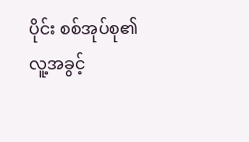ပိုင်း စစ်အုပ်စု၏ လူ့အခွင့်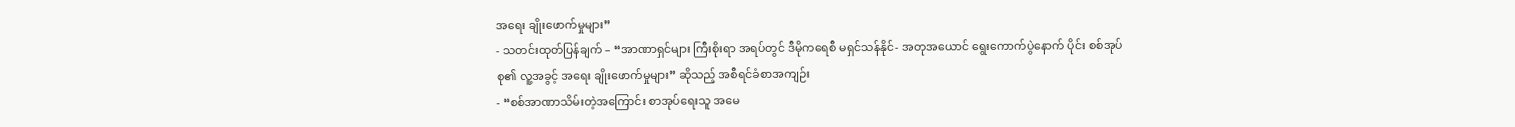အရေး ချိုးဖောက်မှုများ”
- သတင်းထုတ်ပြန်ချက် – “အာဏာရှင်များ ကြီးစိုးရာ အရပ်တွင် ဒီမိုကရေစီ မရှင်သန်နိုင်- အတုအယောင် ရွေးကောက်ပွဲနောက် ပိုင်း စစ်အုပ်စု၏ လူ့အခွင့် အရေး ချိုးဖောက်မှုများ” ဆိုသည့် အစီရင်ခံစာအကျဉ်း
- “စစ်အာဏာသိမ်းတဲ့အကြောင်း စာအုပ်ရေးသူ အမေ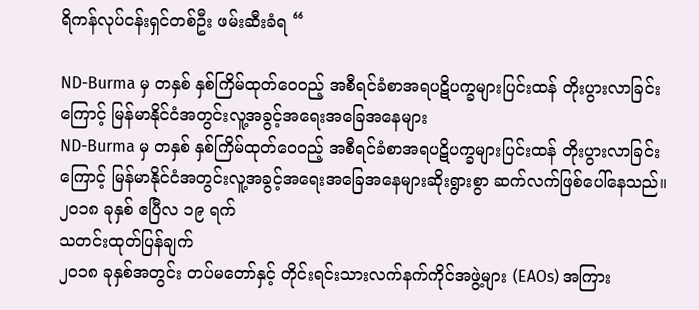ရိကန်လုပ်ငန်းရှင်တစ်ဦး ဖမ်းဆီးခံရ “

ND-Burma မှ တနှစ် နှစ်ကြိမ်ထုတ်ဝေ၀ည့် အစီရင်ခံစာအရပဋိပက္ခများပြင်းထန် တိုးပွားလာခြင်းကြောင့် မြန်မာနိုင်ငံအတွင်းလူ့အခွင့်အရေးအခြေအနေများ
ND-Burma မှ တနှစ် နှစ်ကြိမ်ထုတ်ဝေ၀ည့် အစီရင်ခံစာအရပဋိပက္ခများပြင်းထန် တိုးပွားလာခြင်းကြောင့် မြန်မာနိုင်ငံအတွင်းလူ့အခွင့်အရေးအခြေအနေများဆိုးရွားစွာ ဆက်လက်ဖြစ်ပေါ်နေသည်။
၂၀၁၈ ခုနှစ် ဧပြီလ ၁၉ ရက်
သတင်းထုတ်ပြန်ချက်
၂၀၁၈ ခုနှစ်အတွင်း တပ်မတော်နှင့် တိုင်းရင်းသားလက်နက်ကိုင်အဖွဲ့များ (EAOs) အကြား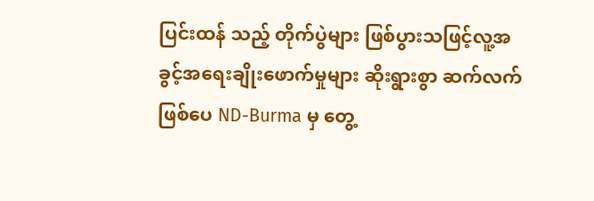ပြင်းထန် သည့် တိုက်ပွဲများ ဖြစ်ပွားသဖြင့်လူ့အခွင့်အရေးချိုးဖောက်မှုများ ဆိုးရွားစွာ ဆက်လက်ဖြစ်ပေ ND-Burma မှ တွေ့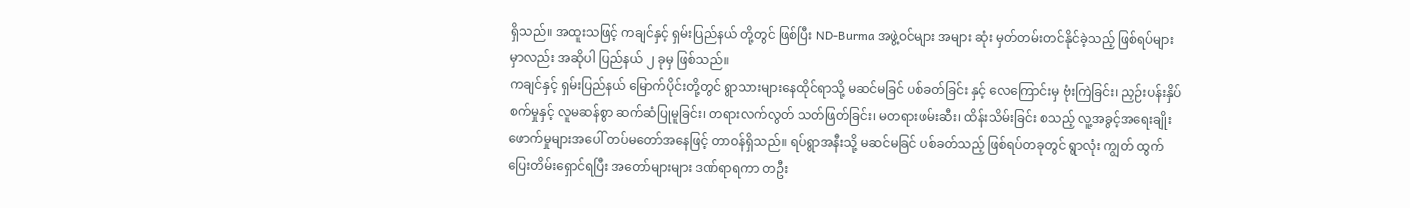ရှိသည်။ အထူးသဖြင့် ကချင်နှင့် ရှမ်းပြည်နယ် တို့တွင် ဖြစ်ပြီး ND-Burma အဖွဲ့ဝင်များ အများ ဆုံး မှတ်တမ်းတင်နိုင်ခဲ့သည့် ဖြစ်ရပ်များ မှာလည်း အဆိုပါ ပြည်နယ် ၂ ခုမှ ဖြစ်သည်။
ကချင်နှင့် ရှမ်းပြည်နယ် မြောက်ပိုင်းတို့တွင် ရွာသားများနေထိုင်ရာသို့ မဆင်မခြင် ပစ်ခတ်ခြင်း နှင့် လေကြောင်းမှ ဗုံးကြဲခြင်း၊ ညှဉ်းပန်းနှိပ်စက်မှုနှင့် လူမဆန်စွာ ဆက်ဆံပြုမူခြင်း၊ တရားလက်လွတ် သတ်ဖြတ်ခြင်း၊ မတရားဖမ်းဆီး၊ ထိန်းသိမ်းခြင်း စသည့် လူ့အခွင့်အရေးချိုး ဖောက်မှုများအပေါ် တပ်မတော်အနေဖြင့် တာဝန်ရှိသည်။ ရပ်ရွာအနီးသို့ မဆင်မခြင် ပစ်ခတ်သည့် ဖြစ်ရပ်တခုတွင် ရွာလုံး ကျွတ် ထွက်ပြေးတိမ်းရှောင်ရပြီး အတော်များများ ဒဏ်ရာရကာ တဦး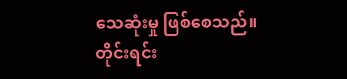သေဆုံးမှု ဖြစ်စေသည်။
တိုင်းရင်း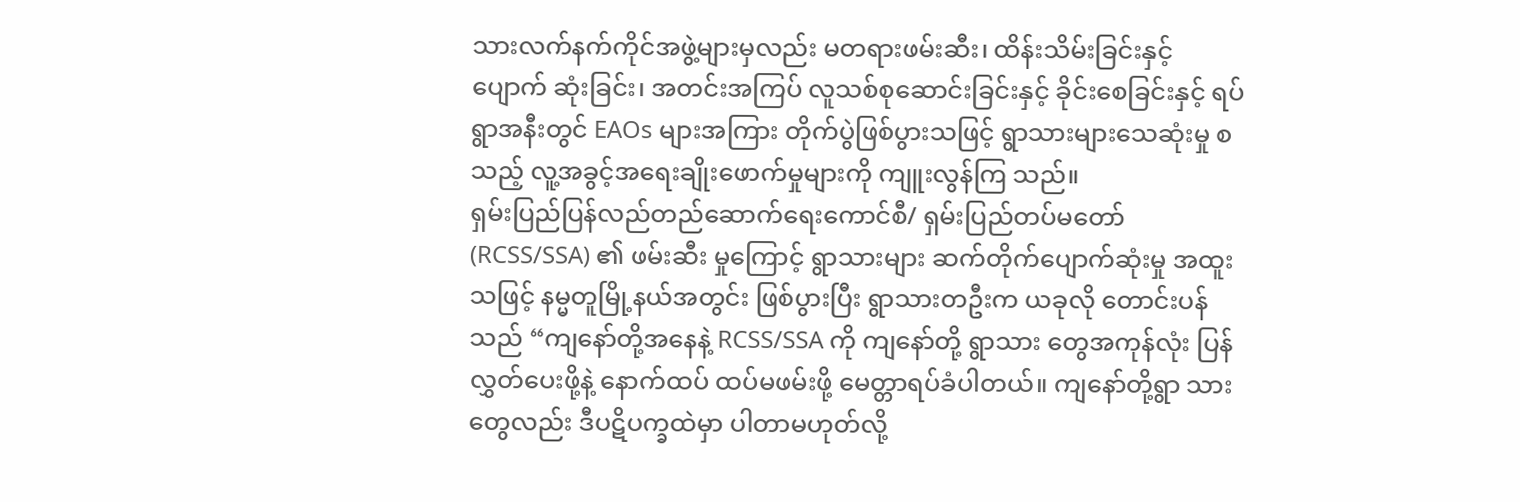သားလက်နက်ကိုင်အဖွဲ့များမှလည်း မတရားဖမ်းဆီး၊ ထိန်းသိမ်းခြင်းနှင့် ပျောက် ဆုံးခြင်း၊ အတင်းအကြပ် လူသစ်စုဆောင်းခြင်းနှင့် ခိုင်းစေခြင်းနှင့် ရပ်ရွာအနီးတွင် EAOs များအကြား တိုက်ပွဲဖြစ်ပွားသဖြင့် ရွာသားများသေဆုံးမှု စသည့် လူ့အခွင့်အရေးချိုးဖောက်မှုများကို ကျူးလွန်ကြ သည်။
ရှမ်းပြည်ပြန်လည်တည်ဆောက်ရေးကောင်စီ/ ရှမ်းပြည်တပ်မတော် (RCSS/SSA) ၏ ဖမ်းဆီး မှုကြောင့် ရွာသားများ ဆက်တိုက်ပျောက်ဆုံးမှု အထူးသဖြင့် နမ္မတူမြို့နယ်အတွင်း ဖြစ်ပွားပြီး ရွာသားတဦးက ယခုလို တောင်းပန်သည် “ကျနော်တို့အနေနဲ့ RCSS/SSA ကို ကျနော်တို့ ရွာသား တွေအကုန်လုံး ပြန်လွှတ်ပေးဖို့နဲ့ နောက်ထပ် ထပ်မဖမ်းဖို့ မေတ္တာရပ်ခံပါတယ်။ ကျနော်တို့ရွာ သားတွေလည်း ဒီပဋိပက္ခထဲမှာ ပါတာမဟုတ်လို့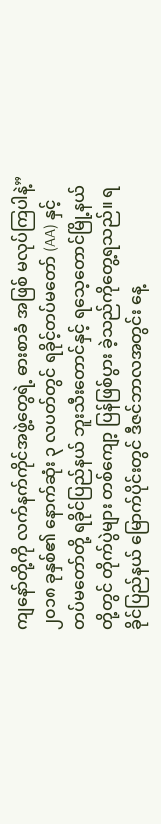ကျနော်တို့ကို လက်နက်ကိုင်အဖွဲ့တွေရဲ့ ဓားစာခံ အဖြစ် မလုပ်ကြပါနဲ့”
၂၀၁၈ ခုနှစ်၏ နောက်ဆုံး ၃ လပတ်တွင် ရခိုင့်တပ်မတော် (AA) နှင့် တပ်မတော်တို့ ရခိုင်ပြည်နယ် ဘူးသီးတောင်နှင့် ရသေ့တောင်မြို့နယ်တို့တွင် တိုက်ပွဲများ တစ်ကျော့ ပြန်ဖြစ်ပွား ခဲ့သည်ကိုတွေ့ရသည်။ ရခိုင်ပြည်နယ် မြောက်ပိုင်းတွင် ဒီဇင်ဘာလအတွင်း နေ့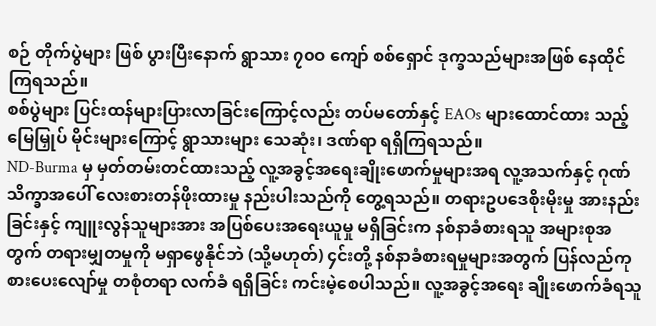စဉ် တိုက်ပွဲများ ဖြစ် ပွားပြီးနောက် ရွာသား ၇၀ဝ ကျော် စစ်ရှောင် ဒုက္ခသည်များအဖြစ် နေထိုင်ကြရသည်။
စစ်ပွဲများ ပြင်းထန်များပြားလာခြင်းကြောင့်လည်း တပ်မတော်နှင့် EAOs များထောင်ထား သည့် မြေမြှုပ် မိုင်းများကြောင့် ရွာသားများ သေဆုံး၊ ဒဏ်ရာ ရရှိကြရသည်။
ND-Burma မှ မှတ်တမ်းတင်ထားသည့် လူ့အခွင့်အရေးချိုးဖောက်မှုများအရ လူ့အသက်နှင့် ဂုဏ်သိက္ခာအပေါ် လေးစားတန်ဖိုးထားမှု နည်းပါးသည်ကို တွေ့ရသည်။ တရားဥပဒေစိုးမိုးမှု အားနည်းခြင်းနှင့် ကျူးလွန်သူများအား အပြစ်ပေးအရေးယူမှု မရှိခြင်းက နစ်နာခံစားရသူ အများစုအတွက် တရားမျှတမှုကို မရှာဖွေနိုင်ဘဲ (သို့မဟုတ်) ၄င်းတို့ နစ်နာခံစားရမှုများအတွက် ပြန်လည်ကုစားပေးလျော်မှု တစုံတရာ လက်ခံ ရရှိခြင်း ကင်းမဲ့စေပါသည်။ လူ့အခွင့်အရေး ချိုးဖောက်ခံရသူ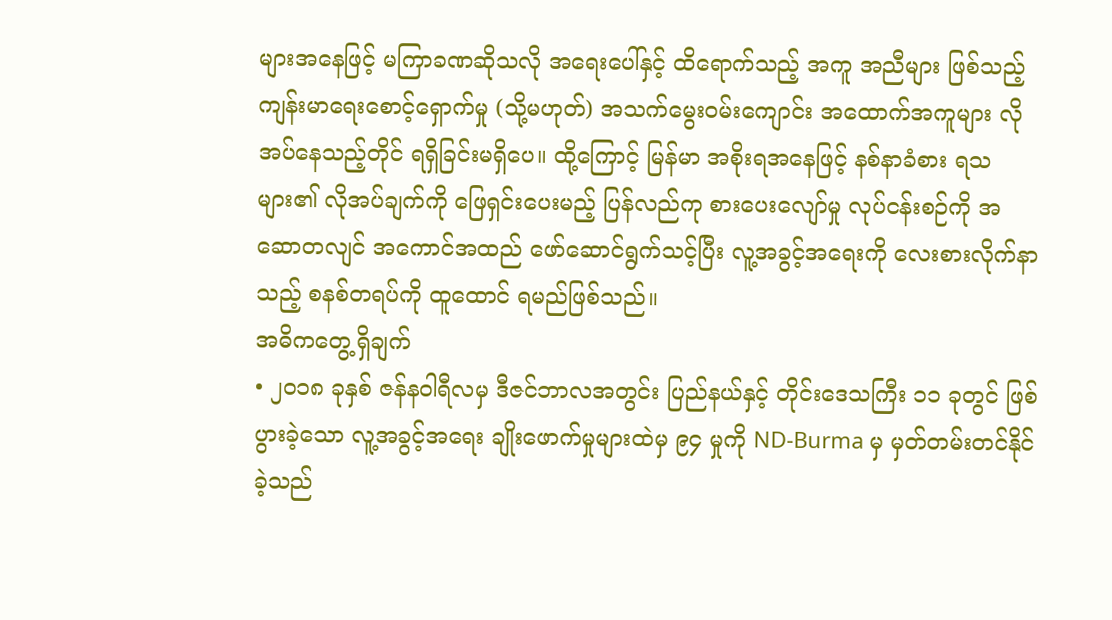များအနေဖြင့် မကြာခဏဆိုသလို အရေးပေါ်နှင့် ထိရောက်သည့် အကူ အညီများ ဖြစ်သည့် ကျန်းမာရေးစောင့်ရှောက်မှု (သို့မဟုတ်) အသက်မွေးဝမ်းကျောင်း အထောက်အကူများ လိုအပ်နေသည့်တိုင် ရရှိခြင်းမရှိပေ။ ထို့ကြောင့် မြန်မာ အစိုးရအနေဖြင့် နစ်နာခံစား ရသများ၏ လိုအပ်ချက်ကို ဖြေရှင်းပေးမည့် ပြန်လည်ကု စားပေးလျော်မှု လုပ်ငန်းစဉ်ကို အဆောတလျင် အကောင်အထည် ဖော်ဆောင်ရွက်သင့်ပြီး လူ့အခွင့်အရေးကို လေးစားလိုက်နာသည့် စနစ်တရပ်ကို ထူထောင် ရမည်ဖြစ်သည်။
အဓိကတွေ့ရှိချက်
• ၂၀၁၈ ခုနှစ် ဇန်နဝါရီလမှ ဒီဇင်ဘာလအတွင်း ပြည်နယ်နှင့် တိုင်းဒေသကြီး ၁၁ ခုတွင် ဖြစ်ပွားခဲ့သော လူ့အခွင့်အရေး ချိုးဖောက်မှုများထဲမှ ၉၄ မှုကို ND-Burma မှ မှတ်တမ်းတင်နိုင်ခဲ့သည်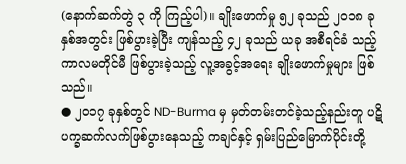(နောက်ဆက်တွဲ ၃ ကို ကြည့်ပါ)။ ချိုးဖောက်မှု ၅၂ ခုသည် ၂၀၁၈ ခုနှစ်အတွင်း ဖြစ်ပွားခဲ့ပြီး ကျန်သည့် ၄၂ ခုသည် ယခု အစီရင်ခံ သည့် ကာလမတိုင်မီ ဖြစ်ပွားခဲ့သည့် လူ့အခွင့်အရေး ချိုးဖောက်မှုများ ဖြစ်သည်။
● ၂၀၁၇ ခုနှစ်တွင် ND-Burma မှ မှတ်တမ်းတင်ခဲ့သည့်နည်းတူ ပဋိပက္ခဆက်လက်ဖြစ်ပွားနေသည့် ကချင်နှင့် ရှမ်းပြည်မြောက်ပိုင်းတို့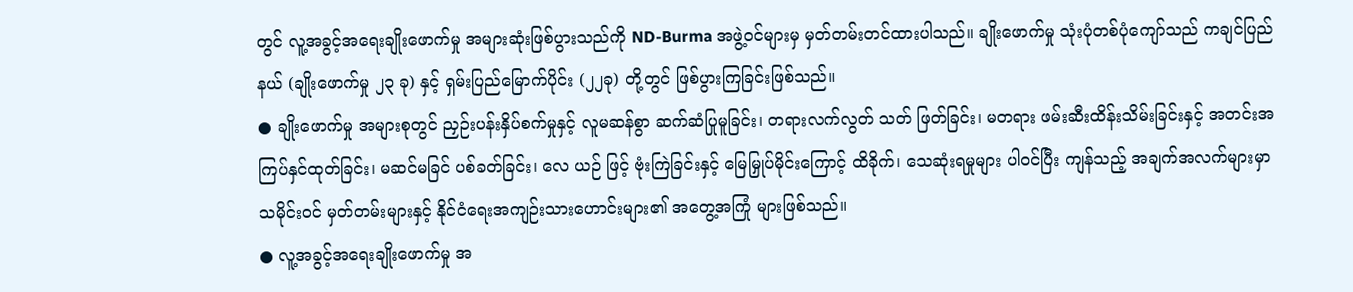တွင် လူ့အခွင့်အရေးချိုးဖောက်မှု အများဆုံးဖြစ်ပွားသည်ကို ND-Burma အဖွဲ့ဝင်များမှ မှတ်တမ်းတင်ထားပါသည်။ ချိုးဖောက်မှု သုံးပုံတစ်ပုံကျော်သည် ကချင်ပြည်နယ် (ချိုးဖောက်မှု ၂၃ ခု) နှင့် ရှမ်းပြည်မြောက်ပိုင်း (၂၂ခု) တို့တွင် ဖြစ်ပွားကြခြင်းဖြစ်သည်။
● ချိုးဖောက်မှု အများစုတွင် ညှဉ်းပန်းနှိပ်စက်မှုနှင့် လူမဆန်စွာ ဆက်ဆံပြုမူခြင်း၊ တရားလက်လွတ် သတ် ဖြတ်ခြင်း၊ မတရား ဖမ်းဆီးထိန်းသိမ်းခြင်းနှင့် အတင်းအကြပ်နှင်ထုတ်ခြင်း၊ မဆင်မခြင် ပစ်ခတ်ခြင်း၊ လေ ယဉ် ဖြင့် ဗုံးကြဲခြင်းနှင့် မြေမြှုပ်မိုင်းကြောင့် ထိခိုက်၊ သေဆုံးရမှုများ ပါဝင်ပြီး ကျန်သည့် အချက်အလက်များမှာ သမိုင်းဝင် မှတ်တမ်းများနှင့် နိုင်ငံရေးအကျဉ်းသားဟောင်းများ၏ အတွေ့အကြုံ များဖြစ်သည်။
● လူ့အခွင့်အရေးချိုးဖောက်မှု အ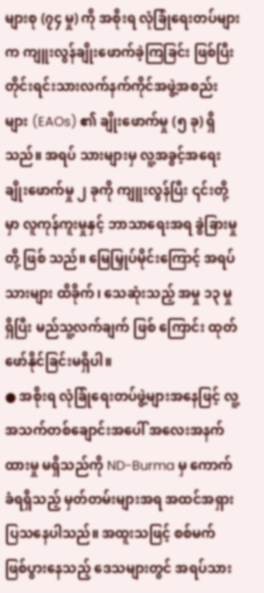များစု (၇၄ မှု) ကို အစိုးရ လုံခြုံရေးတပ်များက ကျူးလွန်ချိုးဖောက်ခဲ့ကြခြင်း ဖြစ်ပြီး တိုင်းရင်းသားလက်နက်ကိုင်အဖွဲ့အစည်းများ (EAOs) ၏ ချိုးဖောက်မှု (၅ ခု) ရှိသည်။ အရပ် သားများမှ လူ့အခွင့်အရေး ချိုးဖောက်မှု ၂ ခုကို ကျူးလွန်ပြီး ၎င်းတို့မှာ လူကုန်ကူးမှုနှင့် ဘာသာရေးအရ ခွဲခြားမှုတို့ ဖြစ် သည်။ မြေမြှုပ်မိုင်းကြောင့် အရပ်သားများ ထိခိုက်၊ သေဆုံးသည့် အမှု ၁၃ မှု ရှိပြီး မည်သူ့လက်ချက် ဖြစ် ကြောင်း ထုတ်ဖော်နိုင်ခြင်းမရှိပါ။
● အစိုးရ လုံခြုံရေးတပ်ဖွဲ့များအနေဖြင့် လူ့အသက်တစ်ချောင်းအပေါ် အလေးအနက်ထားမှု မရှိသည်ကို ND-Burma မှ ကောက်ခံရရှိသည့် မှတ်တမ်းများအရ အထင်အရှား ပြသနေပါသည်။ အထူးသဖြင့် စစ်မက် ဖြစ်ပွားနေသည့် ဒေသများတွင် အရပ်သား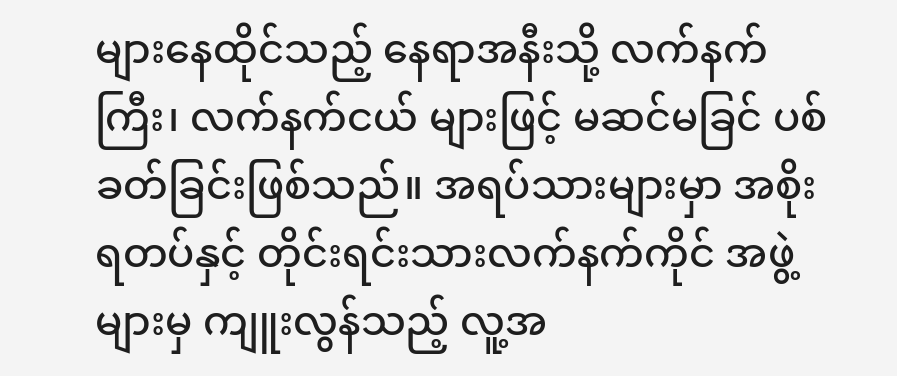များနေထိုင်သည့် နေရာအနီးသို့ လက်နက်ကြီး၊ လက်နက်ငယ် များဖြင့် မဆင်မခြင် ပစ်ခတ်ခြင်းဖြစ်သည်။ အရပ်သားများမှာ အစိုးရတပ်နှင့် တိုင်းရင်းသားလက်နက်ကိုင် အဖွဲ့များမှ ကျူးလွန်သည့် လူ့အ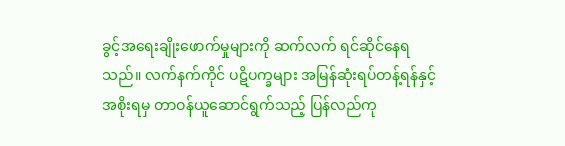ခွင့်အရေးချိုးဖောက်မှုများကို ဆက်လက် ရင်ဆိုင်နေရသည်။ လက်နက်ကိုင် ပဋိပက္ခများ အမြန်ဆုံးရပ်တန့်ရန်နှင့် အစိုးရမှ တာဝန်ယူဆောင်ရွက်သည့် ပြန်လည်ကု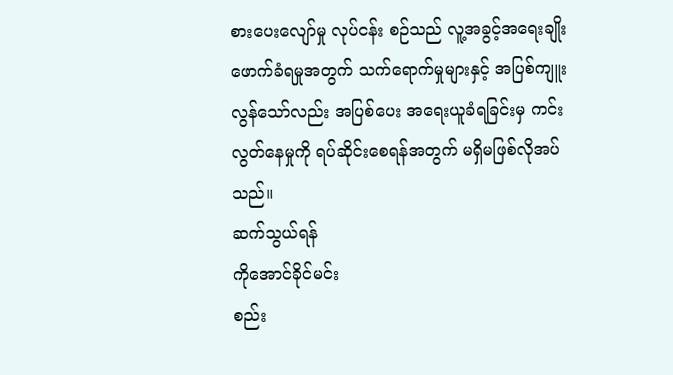စားပေးလျော်မှု လုပ်ငန်း စဉ်သည် လူ့အခွင့်အရေးချိုးဖောက်ခံရမှုအတွက် သက်ရောက်မှုများနှင့် အပြစ်ကျူးလွန်သော်လည်း အပြစ်ပေး အရေးယူခံရခြင်းမှ ကင်းလွတ်နေမှုကို ရပ်ဆိုင်းစေရန်အတွက် မရှိမဖြစ်လိုအပ်သည်။
ဆက်သွယ်ရန်
ကိုအောင်ခိုင်မင်း
စည်း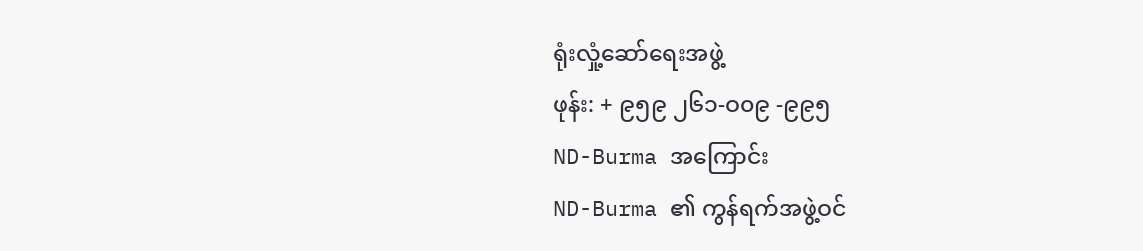ရုံးလှုံ့ဆော်ရေးအဖွဲ့
ဖုန်း: + ၉၅၉ ၂၆၁-ဝ၀၉ -၉၉၅
ND-Burma အကြောင်း
ND-Burma ၏ ကွန်ရက်အဖွဲ့ဝင်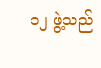၁၂ ဖွဲ့သည်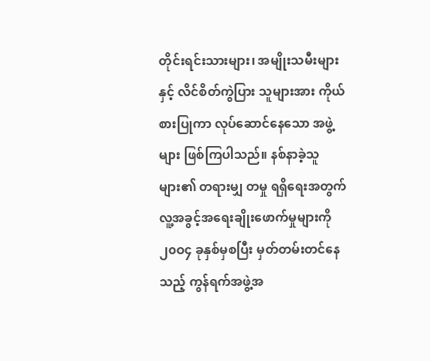တိုင်းရင်းသားများ၊ အမျိုးသမီးများနှင့် လိင်စိတ်ကွဲပြား သူများအား ကိုယ်စားပြုကာ လုပ်ဆောင်နေသော အဖွဲ့များ ဖြစ်ကြပါသည်။ နစ်နာခဲ့သူများ၏ တရားမျှ တမှု ရရှိရေးအတွက် လူ့အခွင့်အရေးချိုးဖောက်မှုများကို ၂၀ဝ၄ ခုနှစ်မှစပြီး မှတ်တမ်းတင်နေသည့် ကွန်ရက်အဖွဲ့အ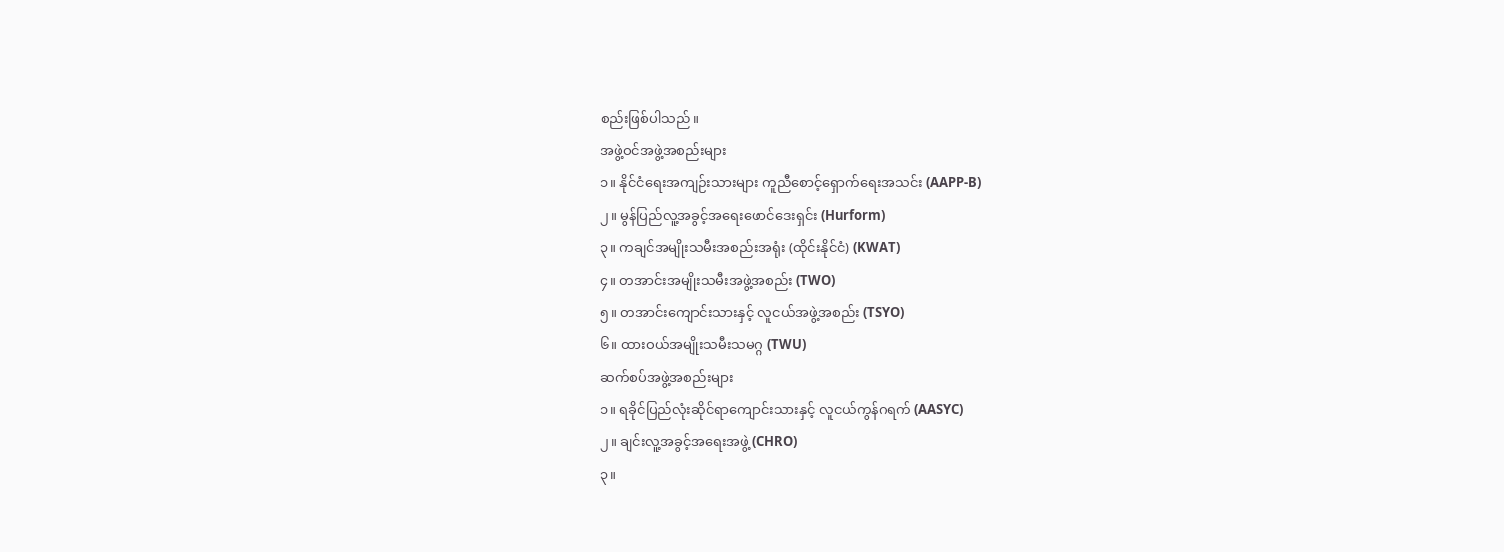စည်းဖြစ်ပါသည်။
အဖွဲ့ဝင်အဖွဲ့အစည်းများ
၁။ နိုင်ငံရေးအကျဉ်းသားများ ကူညီစောင့်ရှောက်ရေးအသင်း (AAPP-B)
၂။ မွန်ပြည်လူ့အခွင့်အရေးဖောင်ဒေးရှင်း (Hurform)
၃။ ကချင်အမျိုးသမီးအစည်းအရုံး (ထိုင်းနိုင်ငံ) (KWAT)
၄။ တအာင်းအမျိုးသမီးအဖွဲ့အစည်း (TWO)
၅။ တအာင်းကျောင်းသားနှင့် လူငယ်အဖွဲ့အစည်း (TSYO)
၆။ ထားဝယ်အမျိုးသမီးသမဂ္ဂ (TWU)
ဆက်စပ်အဖွဲ့အစည်းများ
၁။ ရခိုင်ပြည်လုံးဆိုင်ရာကျောင်းသားနှင့် လူငယ်ကွန်ဂရက် (AASYC)
၂။ ချင်းလူ့အခွင့်အရေးအဖွဲ့ (CHRO)
၃။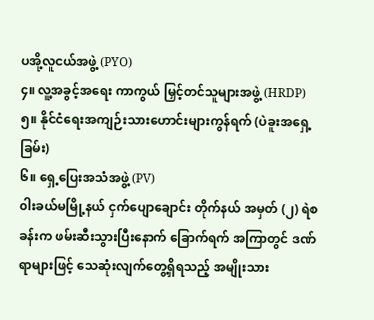ပအို့လူငယ်အဖွဲ့ (PYO)
၄။ လူ့အခွင့်အရေး ကာကွယ် မြှင့်တင်သူများအဖွဲ့ (HRDP)
၅။ နိုင်ငံရေးအကျဉ်းသားဟောင်းများကွန်ရက် (ပဲခူးအရှေ့ခြမ်း)
၆။ ရှေ့ပြေးအသံအဖွဲ့ (PV)
၀ါးခယ်မမြို့နယ် ငှက်ပျောချောင်း တိုက်နယ် အမှတ် (၂) ရဲစခန်းက ဖမ်းဆီးသွားပြီးနောက် ခြောက်ရက် အကြာတွင် ဒဏ်ရာများဖြင့် သေဆုံးလျက်တွေ့ရှိရသည့် အမျိုးသား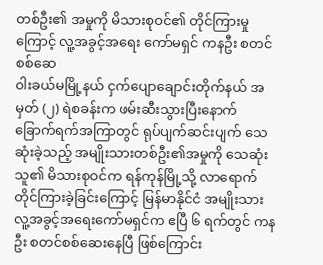တစ်ဦး၏ အမှုကို မိသားစုဝင်၏ တိုင်ကြားမှုကြောင့် လူ့အခွင့်အရေး ကော်မရှင် ကနဦး စတင်စစ်ဆေ
၀ါးခယ်မမြို့နယ် ငှက်ပျောချောင်းတိုက်နယ် အမှတ် (၂) ရဲစခန်းက ဖမ်းဆီးသွားပြီးနောက် ခြောက်ရက်အကြာတွင် ရုပ်ပျက်ဆင်းပျက် သေဆုံးခဲ့သည့် အမျိုးသားတစ်ဦး၏အမှုကို သေဆုံးသူ၏ မိသားစုဝင်က ရန်ကုန်မြို့သို့ လာရောက် တိုင်ကြားခဲ့ခြင်းကြောင့် မြန်မာနိုင်ငံ အမျိုးသား လူ့အခွင့်အရေးကော်မရှင်က ဧပြီ ၆ ရက်တွင် ကနဦး စတင်စစ်ဆေးနေပြီ ဖြစ်ကြောင်း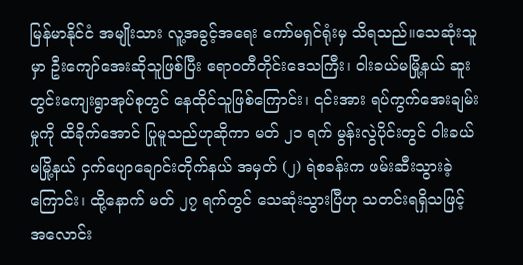မြန်မာနိုင်ငံ အမျိုးသား လူ့အခွင့်အရေး ကော်မရှင်ရုံးမှ သိရသည်။သေဆုံးသူမှာ ဦးကျော်အေးဆိုသူဖြစ်ပြီး ဧရာဝတီတိုင်းဒေသကြီး၊ ၀ါးခယ်မမြို့နယ် ဆူးတွင်းကျေးရွာအုပ်စုတွင် နေထိုင်သူဖြစ်ကြောင်း၊ ၎င်းအား ရပ်ကွက်အေးချမ်းမှုကို ထိခိုက်အောင် ပြုမူသည်ဟုဆိုကာ မတ် ၂၁ ရက် မွန်းလွဲပိုင်းတွင် ၀ါးခယ်မမြို့နယ် ငှက်ပျောချောင်းတိုက်နယ် အမှတ် (၂) ရဲစခန်းက ဖမ်းဆီးသွားခဲ့ကြောင်း၊ ထို့နောက် မတ် ၂၇ ရက်တွင် သေဆုံးသွားပြီဟု သတင်းရရှိသဖြင့် အလောင်း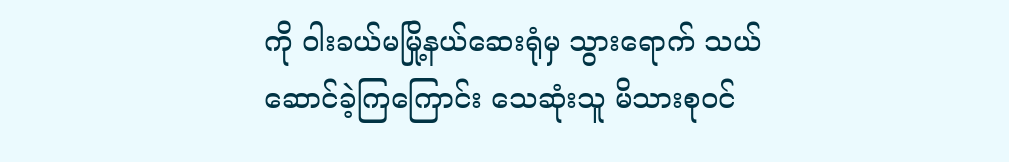ကို ၀ါးခယ်မမြို့နယ်ဆေးရုံမှ သွားရောက် သယ်ဆောင်ခဲ့ကြကြောင်း သေဆုံးသူ မိသားစုဝင်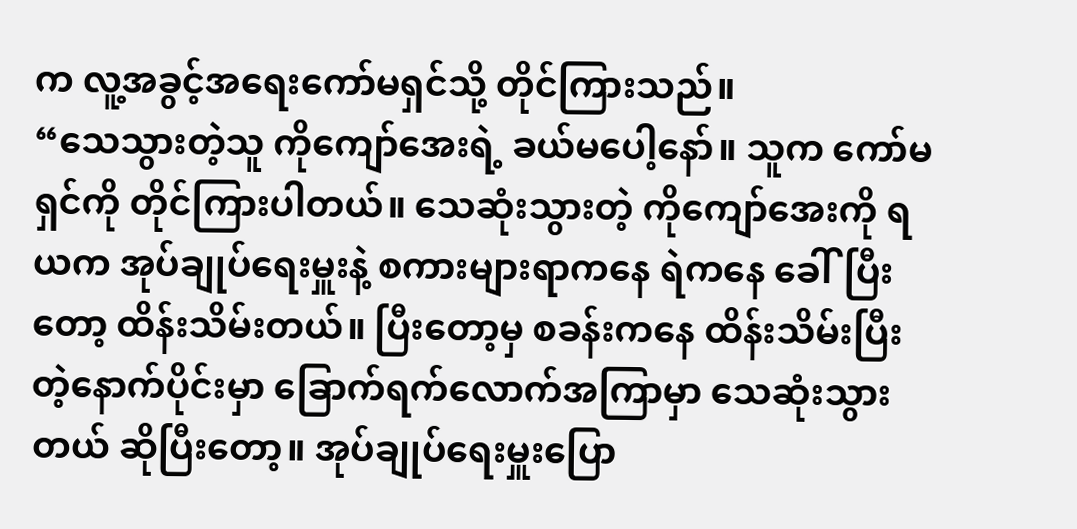က လူ့အခွင့်အရေးကော်မရှင်သို့ တိုင်ကြားသည်။
“သေသွားတဲ့သူ ကိုကျော်အေးရဲ့ ခယ်မပေါ့နော်။ သူက ကော်မရှင်ကို တိုင်ကြားပါတယ်။ သေဆုံးသွားတဲ့ ကိုကျော်အေးကို ရယက အုပ်ချုပ်ရေးမှူးနဲ့ စကားများရာကနေ ရဲကနေ ခေါ်ပြီးတော့ ထိန်းသိမ်းတယ်။ ပြီးတော့မှ စခန်းကနေ ထိန်းသိမ်းပြီးတဲ့နောက်ပိုင်းမှာ ခြောက်ရက်လောက်အကြာမှာ သေဆုံးသွားတယ် ဆိုပြီးတော့။ အုပ်ချုပ်ရေးမှူးပြော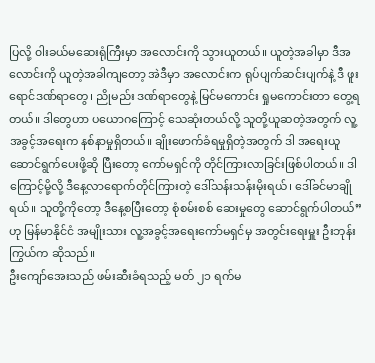ပြလို့ ၀ါးခယ်မဆေးရုံကြီးမှာ အလောင်းကို သွားယူတယ်။ ယူတဲ့အခါမှာ ဒီအလောင်းကို ယူတဲ့အခါကျတော့ အဲဒီမှာ အလောင်းက ရုပ်ပျက်ဆင်းပျက်နဲ့ ဒီ ဖူးရောင်ဒဏ်ရာတွေ၊ ညိုမည်း ဒဏ်ရာတွေနဲ့ မြင်မကောင်း ရှုမကောင်းတာ တွေ့ရတယ်။ ဒါတွေဟာ ပယောဂကြောင့် သေဆုံးတယ်လို့ သူတို့ယူဆတဲ့အတွက် လူ့အခွင့်အရေးက နစ်နာမှုရှိတယ်။ ချိုးဖောက်ခံရမှုရှိတဲ့အတွက် ဒါ အရေးယူဆောင်ရွက်ပေးဖို့ဆို ပြီးတော့ ကော်မရှင်ကို တိုင်ကြားလာခြင်းဖြစ်ပါတယ်။ ဒါကြောင့်မို့လို့ ဒီနေ့လာရောက်တိုင်ကြားတဲ့ ဒေါ်သန်းသန်းမိုးရယ်၊ ဒေါ်ခင်မာချိုရယ်။ သူတို့ကိုတော့ ဒီနေ့စပြီးတော့ စုံစမ်းစစ် ဆေးမှုတွေ ဆောင်ရွက်ပါတယ်” ဟု မြန်မာနိုင်ငံ အမျိုးသား လူ့အခွင့်အရေးကော်မရှင်မှ အတွင်းရေးမှူး ဦးဘုန်းကြွယ်က ဆိုသည်။
ဦးကျော်အေးသည် ဖမ်းဆီးခံရသည့် မတ် ၂၁ ရက်မ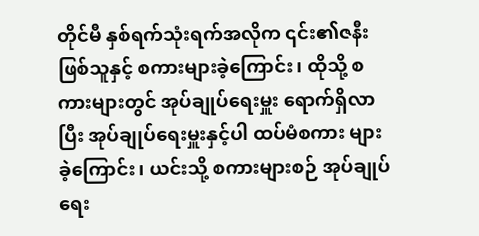တိုင်မီ နှစ်ရက်သုံးရက်အလိုက ၎င်း၏ဇနီးဖြစ်သူနှင့် စကားများခဲ့ကြောင်း၊ ထိုသို့ စကားများတွင် အုပ်ချုပ်ရေးမှူး ရောက်ရှိလာပြီး အုပ်ချုပ်ရေးမှူးနှင့်ပါ ထပ်မံစကား များခဲ့ကြောင်း၊ ယင်းသို့ စကားများစဉ် အုပ်ချုပ်ရေး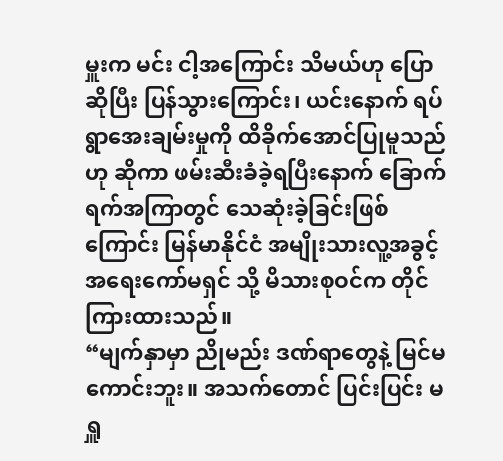မှူးက မင်း ငါ့အကြောင်း သိမယ်ဟု ပြောဆိုပြီး ပြန်သွားကြောင်း၊ ယင်းနောက် ရပ်ရွာအေးချမ်းမှုကို ထိခိုက်အောင်ပြုမူသည်ဟု ဆိုကာ ဖမ်းဆီးခံခဲ့ရပြီးနောက် ခြောက်ရက်အကြာတွင် သေဆုံးခဲ့ခြင်းဖြစ်ကြောင်း မြန်မာနိုင်ငံ အမျိုးသားလူ့အခွင့်အရေးကော်မရှင် သို့ မိသားစုဝင်က တိုင်ကြားထားသည်။
“မျက်နှာမှာ ညိုမည်း ဒဏ်ရာတွေနဲ့ မြင်မကောင်းဘူး။ အသက်တောင် ပြင်းပြင်း မရှူ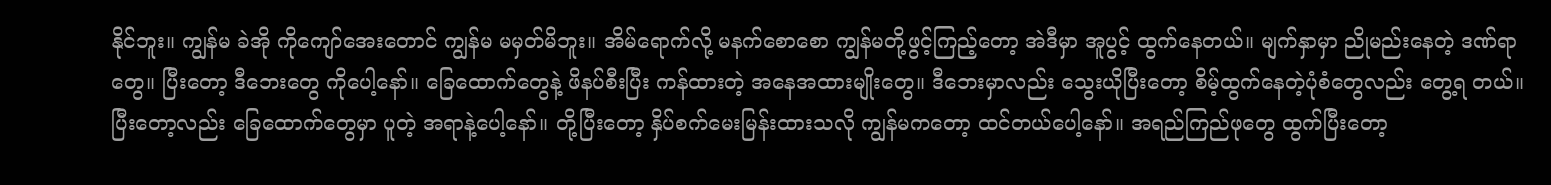နိုင်ဘူး။ ကျွန်မ ခဲအို ကိုကျော်အေးတောင် ကျွန်မ မမှတ်မိဘူး။ အိမ်ရောက်လို့ မနက်စောစော ကျွန်မတို့ဖွင့်ကြည့်တော့ အဲဒီမှာ အူပွင့် ထွက်နေတယ်။ မျက်နှာမှာ ညိုမည်းနေတဲ့ ဒဏ်ရာတွေ။ ပြီးတော့ ဒီဘေးတွေ ကိုပေါ့နော်။ ခြေထောက်တွေနဲ့ ဖိနပ်စီးပြီး ကန်ထားတဲ့ အနေအထားမျိုးတွေ။ ဒီဘေးမှာလည်း သွေးယိုပြီးတော့ စိမ့်ထွက်နေတဲ့ပုံစံတွေလည်း တွေ့ရ တယ်။ ပြီးတော့လည်း ခြေထောက်တွေမှာ ပူတဲ့ အရာနဲ့ပေါ့နော်။ တို့ပြီးတော့ နှိပ်စက်မေးမြန်းထားသလို ကျွန်မကတော့ ထင်တယ်ပေါ့နော်။ အရည်ကြည်ဖုတွေ ထွက်ပြီးတော့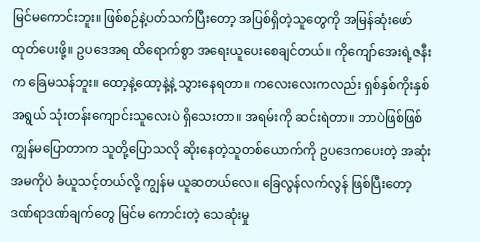မြင်မကောင်းဘူး။ ဖြစ်စဉ်နဲ့ပတ်သက်ပြီးတော့ အပြစ်ရှိတဲ့သူတွေကို အမြန်ဆုံးဖော်ထုတ်ပေးဖို့။ ဥပဒေအရ ထိရောက်စွာ အရေးယူပေးစေချင်တယ်။ ကိုကျော်အေးရဲ့ဇနီးက ခြေမသန်ဘူး။ ထော့နဲ့ထော့နဲ့နဲ့ သွားနေရတာ။ ကလေးလေးကလည်း ရှစ်နှစ်ကိုးနှစ်အရွယ် သုံးတန်းကျောင်းသူလေးပဲ ရှိသေးတာ။ အရမ်းကို ဆင်းရဲတာ။ ဘာပဲဖြစ်ဖြစ် ကျွန်မပြောတာက သူတို့ပြောသလို ဆိုးနေတဲ့သူတစ်ယောက်ကို ဥပဒေကပေးတဲ့ အဆုံးအမကိုပဲ ခံယူသင့်တယ်လို့ ကျွန်မ ယူဆတယ်လေ။ ခြေလွန်လက်လွန် ဖြစ်ပြီးတော့ ဒဏ်ရာဒဏ်ချက်တွေ မြင်မ ကောင်းတဲ့ သေဆုံးမှု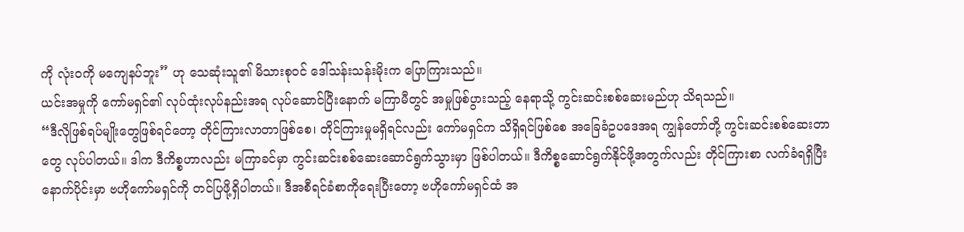ကို လုံးဝကို မကျေနပ်ဘူး” ဟု သေဆုံးသူ၏ မိသားစုဝင် ဒေါ်သန်းသန်းမိုးက ပြောကြားသည်။
ယင်းအမှုကို ကော်မရှင်၏ လုပ်ထုံးလုပ်နည်းအရ လုပ်ဆောင်ပြီးနောက် မကြာမီတွင် အမှုဖြစ်ပွားသည့် နေရာသို့ ကွင်းဆင်းစစ်ဆေးမည်ဟု သိရသည်။
“ဒီလိုဖြစ်ရပ်မျိုးတွေဖြစ်ရင်တော့ တိုင်ကြားလာတာဖြစ်စေ၊ တိုင်ကြားမှုမရှိရင်လည်း ကော်မရှင်က သိရှိရင်ဖြစ်စေ အခြေခံဥပဒေအရ ကျွန်တော်တို့ ကွင်းဆင်းစစ်ဆေးတာတွေ လုပ်ပါတယ်။ ဒါက ဒီကိစ္စဟာလည်း မကြာခင်မှာ ကွင်းဆင်းစစ်ဆေးဆောင်ရွက်သွားမှာ ဖြစ်ပါတယ်။ ဒီကိစ္စဆောင်ရွက်နိုင်ဖို့အတွက်လည်း တိုင်ကြားစာ လက်ခံရရှိပြီးနောက်ပိုင်းမှာ ဗဟိုကော်မရှင်ကို တင်ပြဖို့ရှိပါတယ်။ ဒီအစီရင်ခံစာကိုရေးပြီးတော့ ဗဟိုကော်မရှင်ထံ အ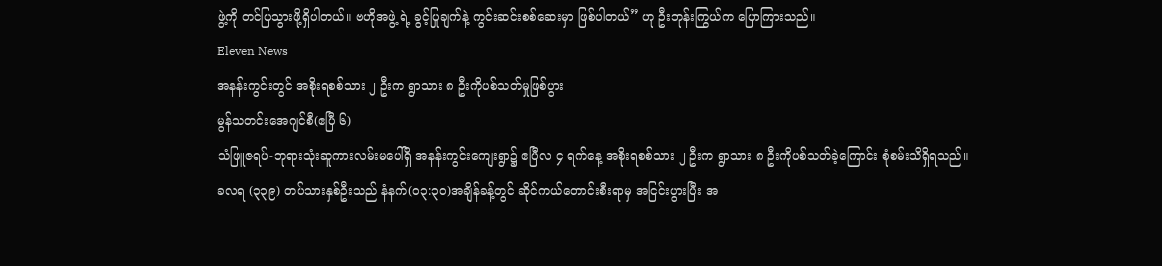ဖွဲ့ကို တင်ပြသွားဖို့ရှိပါတယ်။ ဗဟိုအဖွဲ့ ရဲ့ ခွင့်ပြုချက်နဲ့ ကွင်းဆင်းစစ်ဆေးမှာ ဖြစ်ပါတယ်” ဟု ဦးဘုန်းကြွယ်က ပြောကြားသည်။
Eleven News
အနန်းကွင်းတွင် အစိုးရစစ်သား ၂ ဦးက ရွာသား ၈ ဦးကိုပစ်သတ်မှုဖြစ်ပွား
မွန်သတင်းအေဂျင်စီ(ဧပြီ ၆)
သံဖြူဇရပ်-ဘုရားသုံးဆူကားလမ်းမပေါ်ရှိ အနန်းကွင်းကျေးရွာ၌ ဧပြီလ ၄ ရက်နေ့ အစိုးရစစ်သား ၂ ဦးက ရွာသား ၈ ဦးကိုပစ်သတ်ခဲ့ကြောင်း စုံစမ်းသိရှိရသည်။
ခလရ (၃၃၉) တပ်သားနှစ်ဦးသည် နံနက်(၀၃:၃၀)အချိန်ခန့်တွင် ဆိုင်ကယ်တောင်းစီးရာမှ အငြင်းပွားပြီး အ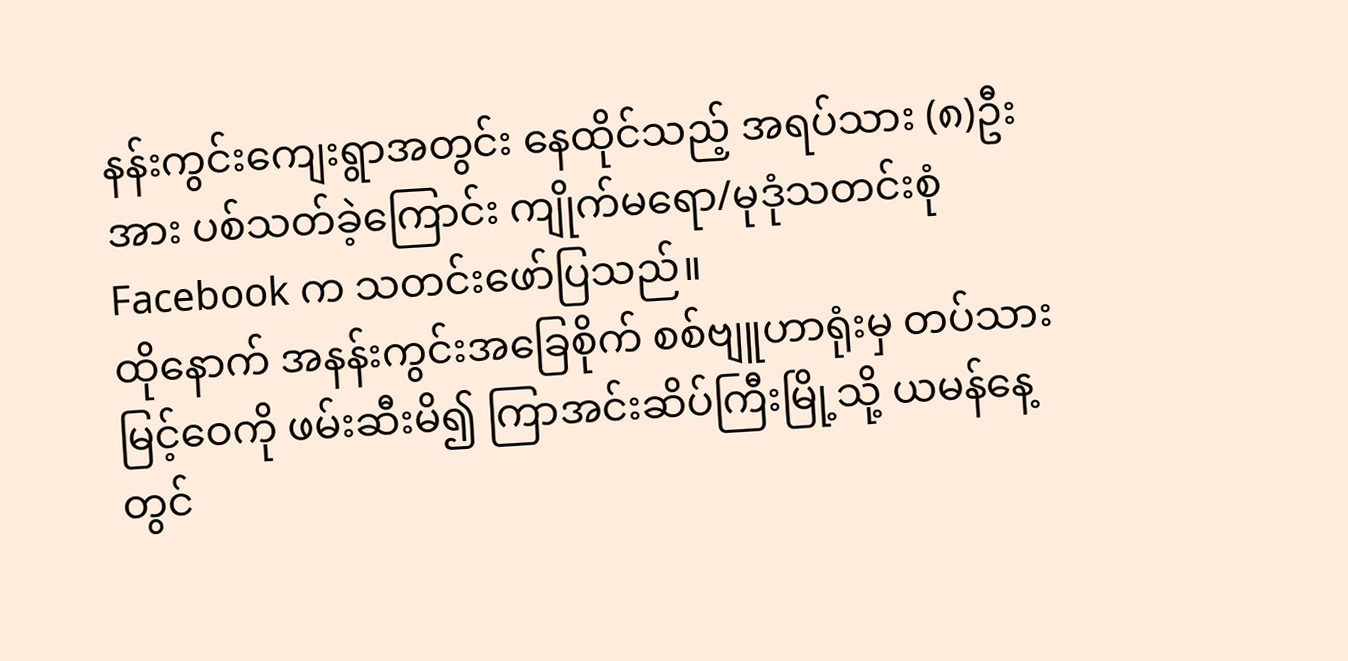နန်းကွင်းကျေးရွာအတွင်း နေထိုင်သည့် အရပ်သား (၈)ဦးအား ပစ်သတ်ခဲ့ကြောင်း ကျိုက်မရော/မုဒုံသတင်းစုံ Facebook က သတင်းဖော်ပြသည်။
ထိုနောက် အနန်းကွင်းအခြေစိုက် စစ်ဗျူဟာရုံးမှ တပ်သားမြင့်ဝေကို ဖမ်းဆီးမိ၍ ကြာအင်းဆိပ်ကြီးမြို့သို့ ယမန်နေ့တွင်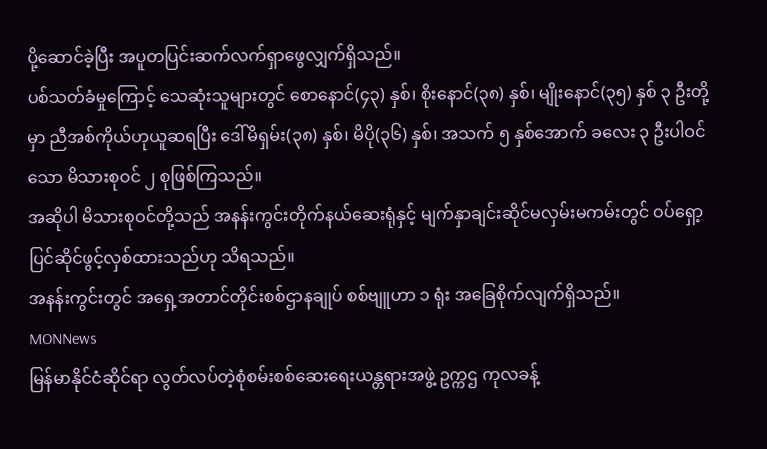ပို့ဆောင်ခဲ့ပြီး အပူတပြင်းဆက်လက်ရှာဖွေလျှက်ရှိသည်။
ပစ်သတ်ခံမှုကြောင့် သေဆုံးသူများတွင် စောနောင်(၄၃) နှစ်၊ စိုးနောင်(၃၈) နှစ်၊ မျိုးနောင်(၃၅) နှစ် ၃ ဦးတို့မှာ ညီအစ်ကိုယ်ဟုယူဆရပြီး ဒေါ်မိရှမ်း(၃၈) နှစ်၊ မိပို(၃၆) နှစ်၊ အသက် ၅ နှစ်အောက် ခလေး ၃ ဦးပါဝင်သော မိသားစုဝင် ၂ စုဖြစ်ကြသည်။
အဆိုပါ မိသားစုဝင်တို့သည် အနန်းကွင်းတိုက်နယ်ဆေးရုံနှင့် မျက်နှာချင်းဆိုင်မလှမ်းမကမ်းတွင် ဝပ်ရှော့ပြင်ဆိုင်ဖွင့်လှစ်ထားသည်ဟု သိရသည်။
အနန်းကွင်းတွင် အရှေ့အတာင်တိုင်းစစ်ဌာနချုပ် စစ်ဗျူဟာ ၁ ရုံး အခြေစိုက်လျက်ရှိသည်။
MONNews
မြန်မာနိုင်ငံဆိုင်ရာ လွတ်လပ်တဲ့စုံစမ်းစစ်ဆေးရေးယန္တရားအဖွဲ့ ဥက္ကဌ ကုလခန့်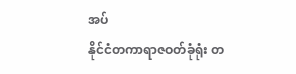အပ်
နိုင်ငံတကာရာဇဝတ်ခုံရုံး တ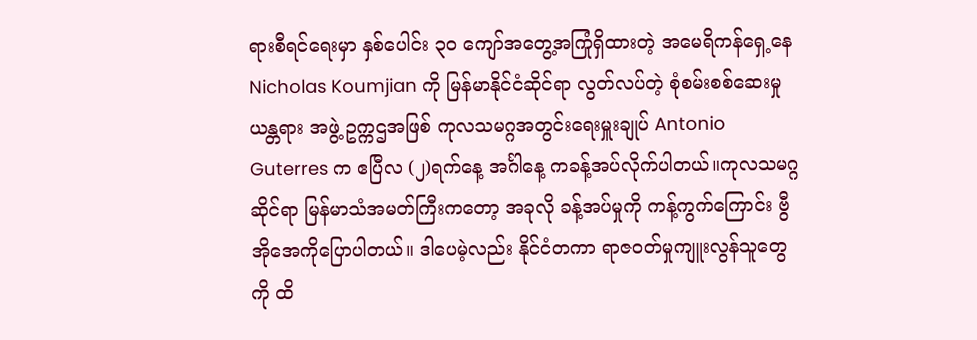ရားစီရင်ရေးမှာ နှစ်ပေါင်း ၃၀ ကျော်အတွေ့အကြုံရှိထားတဲ့ အမေရိကန်ရှေ့နေ Nicholas Koumjian ကို မြန်မာနိုင်ငံဆိုင်ရာ လွတ်လပ်တဲ့ စုံစမ်းစစ်ဆေးမှု ယန္တရား အဖွဲ့ ဥက္ကဌအဖြစ် ကုလသမဂ္ဂအတွင်းရေးမှူးချုပ် Antonio Guterres က ဧပြီလ (၂)ရက်နေ့ အင်္ဂါနေ့ ကခန့်အပ်လိုက်ပါတယ်။ကုလသမဂ္ဂဆိုင်ရာ မြန်မာသံအမတ်ကြီးကတော့ အခုလို ခန့်အပ်မှုကို ကန့်ကွက်ကြောင်း ဗွီအိုအေကိုပြောပါတယ်။ ဒါပေမဲ့လည်း နိုင်ငံတကာ ရာဇဝတ်မှုကျူးလွန်သူတွေကို ထိ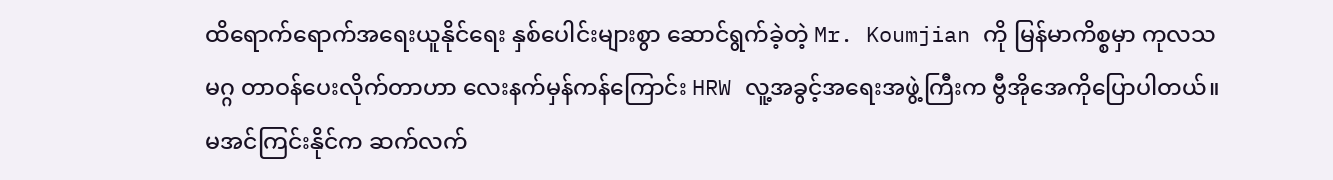ထိရောက်ရောက်အရေးယူနိုင်ရေး နှစ်ပေါင်းများစွာ ဆောင်ရွက်ခဲ့တဲ့ Mr. Koumjian ကို မြန်မာကိစ္စမှာ ကုလသမဂ္ဂ တာဝန်ပေးလိုက်တာဟာ လေးနက်မှန်ကန်ကြောင်း HRW လူ့အခွင့်အရေးအဖွဲ့ကြီးက ဗွီအိုအေကိုပြောပါတယ်။မအင်ကြင်းနိုင်က ဆက်လက်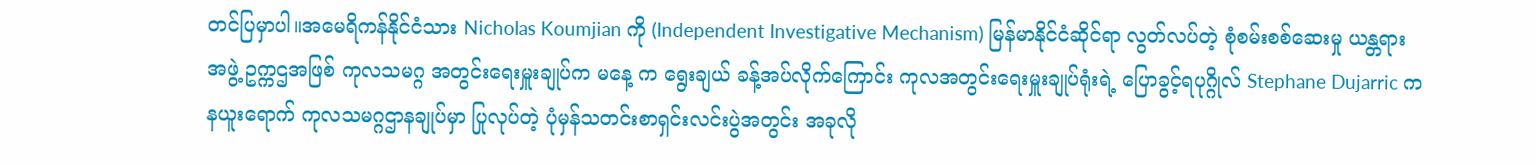တင်ပြမှာပါ။အမေရိကန်နိုင်ငံသား Nicholas Koumjian ကို (Independent Investigative Mechanism) မြန်မာနိုင်ငံဆိုင်ရာ လွတ်လပ်တဲ့ စုံစမ်းစစ်ဆေးမှု ယန္တရား အဖွဲ့ ဥက္ကဌအဖြစ် ကုလသမဂ္ဂ အတွင်းရေးမှူးချုပ်က မနေ့ က ရွေးချယ် ခန့်အပ်လိုက်ကြောင်း ကုလအတွင်းရေးမှူးချုပ်ရုံးရဲ့ ပြောခွင့်ရပုဂ္ဂိုလ် Stephane Dujarric က နယူးရောက် ကုလသမဂ္ဂဌာနချုပ်မှာ ပြုလုပ်တဲ့ ပုံမှန်သတင်းစာရှင်းလင်းပွဲအတွင်း အခုလို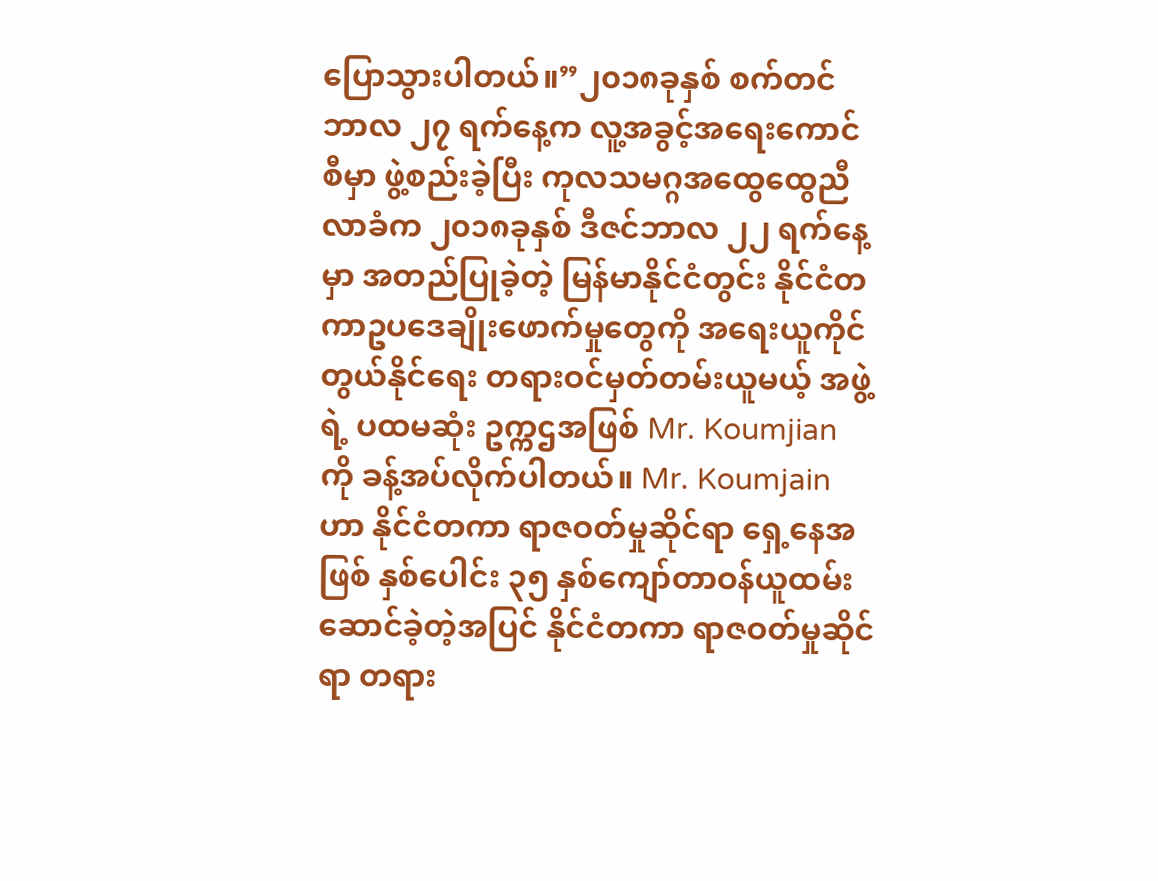ပြောသွားပါတယ်။”၂၀၁၈ခုနှစ် စက်တင်ဘာလ ၂၇ ရက်နေ့က လူ့အခွင့်အရေးကောင်စီမှာ ဖွဲ့စည်းခဲ့ပြီး ကုလသမဂ္ဂအထွေထွေညီလာခံက ၂၀၁၈ခုနှစ် ဒီဇင်ဘာလ ၂၂ ရက်နေ့မှာ အတည်ပြုခဲ့တဲ့ မြန်မာနိုင်ငံတွင်း နိုင်ငံတကာဥပဒေချိုးဖောက်မှုတွေကို အရေးယူကိုင်တွယ်နိုင်ရေး တရားဝင်မှတ်တမ်းယူမယ့် အဖွဲ့ ရဲ့ ပထမဆုံး ဥက္ကဌအဖြစ် Mr. Koumjian ကို ခန့်အပ်လိုက်ပါတယ်။ Mr. Koumjain ဟာ နိုင်ငံတကာ ရာဇဝတ်မှုဆိုင်ရာ ရှေ့နေအဖြစ် နှစ်ပေါင်း ၃၅ နှစ်ကျော်တာဝန်ယူထမ်းဆောင်ခဲ့တဲ့အပြင် နိုင်ငံတကာ ရာဇဝတ်မှုဆိုင်ရာ တရား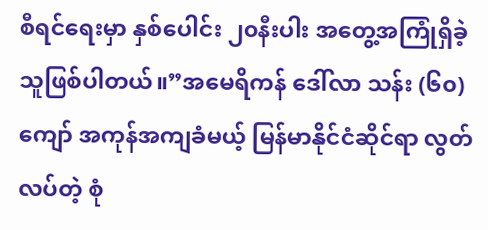စီရင်ရေးမှာ နှစ်ပေါင်း ၂၀နီးပါး အတွေ့အကြုံရှိခဲ့သူဖြစ်ပါတယ်။”အမေရိကန် ဒေါ်လာ သန်း (၆၀)ကျော် အကုန်အကျခံမယ့် မြန်မာနိုင်ငံဆိုင်ရာ လွတ်လပ်တဲ့ စုံ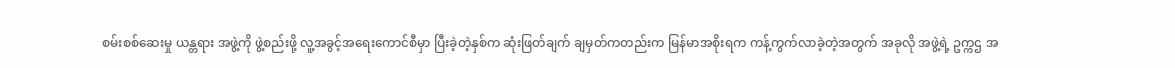စမ်းစစ်ဆေးမှု ယန္တရား အဖွဲ့ကို ဖွဲ့စည်းဖို့ လူ့အခွင့်အရေးကောင်စီမှာ ပြီးခဲ့တဲ့နှစ်က ဆုံးဖြတ်ချက် ချမှတ်ကတည်းက မြန်မာအစိုးရက ကန့်ကွက်လာခဲ့တဲ့အတွက် အခုလို အဖွဲ့ရဲ့ ဥက္ကဌ အ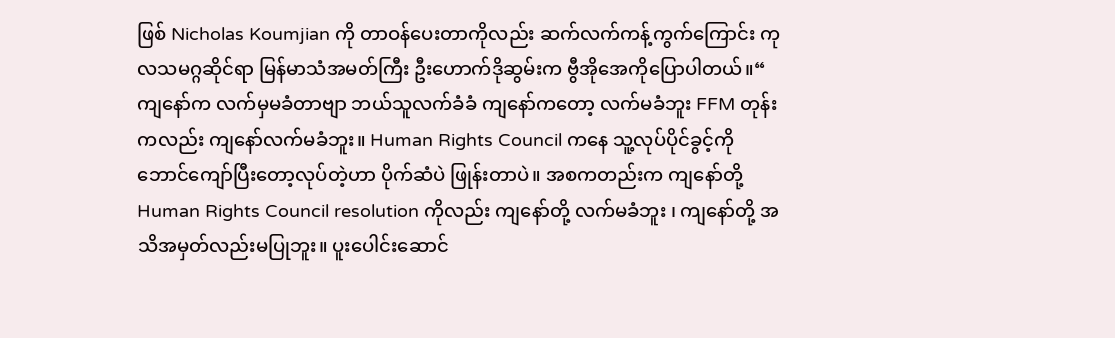ဖြစ် Nicholas Koumjian ကို တာဝန်ပေးတာကိုလည်း ဆက်လက်ကန့်ကွက်ကြောင်း ကုလသမဂ္ဂဆိုင်ရာ မြန်မာသံအမတ်ကြီး ဦးဟောက်ဒိုဆွမ်းက ဗွီအိုအေကိုပြောပါတယ်။“ ကျနော်က လက်မှမခံတာဗျာ ဘယ်သူလက်ခံခံ ကျနော်ကတော့ လက်မခံဘူး FFM တုန်းကလည်း ကျနော်လက်မခံဘူး။ Human Rights Council ကနေ သူ့လုပ်ပိုင်ခွင့်ကို ဘောင်ကျော်ပြီးတော့လုပ်တဲ့ဟာ ပိုက်ဆံပဲ ဖြုန်းတာပဲ။ အစကတည်းက ကျနော်တို့ Human Rights Council resolution ကိုလည်း ကျနော်တို့ လက်မခံဘူး ၊ ကျနော်တို့ အသိအမှတ်လည်းမပြုဘူး။ ပူးပေါင်းဆောင်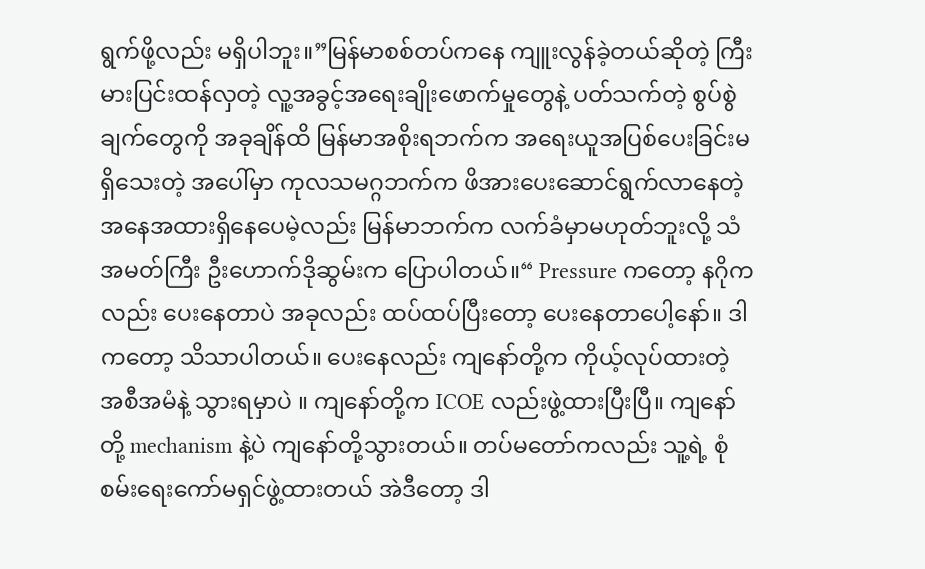ရွက်ဖို့လည်း မရှိပါဘူး။”မြန်မာစစ်တပ်ကနေ ကျူးလွန်ခဲ့တယ်ဆိုတဲ့ ကြီးမားပြင်းထန်လှတဲ့ လူ့အခွင့်အရေးချိုးဖောက်မှုတွေနဲ့ ပတ်သက်တဲ့ စွပ်စွဲချက်တွေကို အခုချိန်ထိ မြန်မာအစိုးရဘက်က အရေးယူအပြစ်ပေးခြင်းမရှိသေးတဲ့ အပေါ်မှာ ကုလသမဂ္ဂဘက်က ဖိအားပေးဆောင်ရွက်လာနေတဲ့အနေအထားရှိနေပေမဲ့လည်း မြန်မာဘက်က လက်ခံမှာမဟုတ်ဘူးလို့ သံအမတ်ကြီး ဦးဟောက်ဒိုဆွမ်းက ပြောပါတယ်။“ Pressure ကတော့ နဂိုကလည်း ပေးနေတာပဲ အခုလည်း ထပ်ထပ်ပြီးတော့ ပေးနေတာပေါ့နော်။ ဒါကတော့ သိသာပါတယ်။ ပေးနေလည်း ကျနော်တို့က ကိုယ့်လုပ်ထားတဲ့ အစီအမံနဲ့ သွားရမှာပဲ ။ ကျနော်တို့က ICOE လည်းဖွဲ့ထားပြီးပြီ။ ကျနော်တို့ mechanism နဲ့ပဲ ကျနော်တို့သွားတယ်။ တပ်မတော်ကလည်း သူ့ရဲ့ စုံစမ်းရေးကော်မရှင်ဖွဲ့ထားတယ် အဲဒီတော့ ဒါ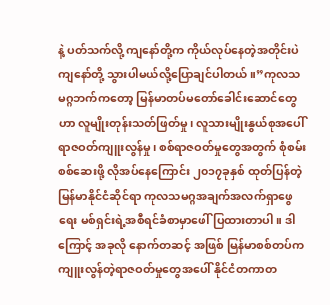နဲ့ ပတ်သက်လို့ ကျနော်တို့က ကိုယ်လုပ်နေတဲ့အတိုင်းပဲ ကျနော်တို့ သွားပါမယ်လို့ပြောချင်ပါတယ်။”ကုလသမဂ္ဂဘက်ကတော့ မြန်မာတပ်မတော်ခေါင်းဆောင်တွေဟာ လူမျိုးတုန်းသတ်ဖြတ်မှု၊ လူသားမျိုးနွယ်စုအပေါ် ရာဇဝတ်ကျူးလွန်မှု၊ စစ်ရာဇဝတ်မှုတွေအတွက် စုံစမ်းစစ်ဆေးဖို့ လိုအပ်နေကြောင်း ၂၀၁၇ခုနှစ် ထုတ်ပြန်တဲ့ မြန်မာနိုင်ငံဆိုင်ရာ ကုလသမဂ္ဂအချက်အလက်ရှာဖွေရေး မစ်ရှင်းရဲ့အစီရင်ခံစာမှာဖေါ်ပြထားတာပါ။ ဒါကြောင့် အခုလို နောက်တဆင့် အဖြစ် မြန်မာစစ်တပ်က ကျူးလွန်တဲ့ရာဇဝတ်မှုတွေအပေါ် နိုင်ငံတကာတ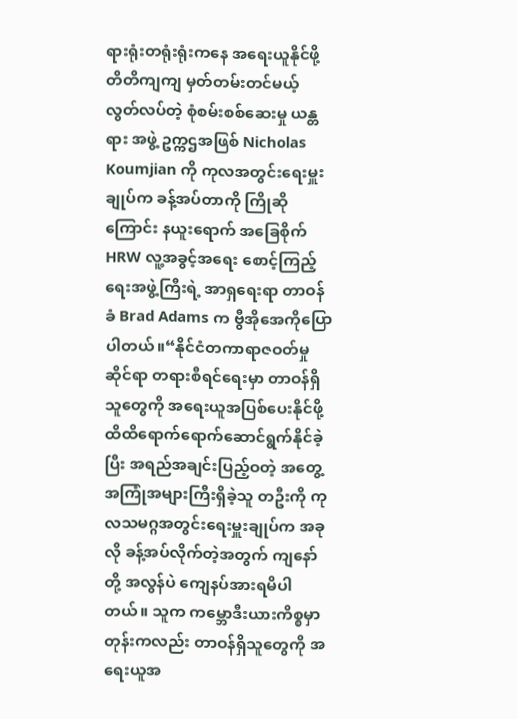ရားရုံးတရုံးရုံးကနေ အရေးယူနိုင်ဖို့ တိတိကျကျ မှတ်တမ်းတင်မယ့် လွတ်လပ်တဲ့ စုံစမ်းစစ်ဆေးမှု ယန္တရား အဖွဲ့ ဥက္ကဌအဖြစ် Nicholas Koumjian ကို ကုလအတွင်းရေးမှူးချုပ်က ခန့်အပ်တာကို ကြိုဆိုကြောင်း နယူးရောက် အခြေစိုက် HRW လူ့အခွင့်အရေး စောင့်ကြည့်ရေးအဖွဲ့ကြီးရဲ့ အာရှရေးရာ တာဝန်ခံ Brad Adams က ဗွီအိုအေကိုပြောပါတယ်။“နိုင်ငံတကာရာဇဝတ်မှုဆိုင်ရာ တရားစီရင်ရေးမှာ တာဝန်ရှိသူတွေကို အရေးယူအပြစ်ပေးနိုင်ဖို့ ထိထိရောက်ရောက်ဆောင်ရွက်နိုင်ခဲ့ပြီး အရည်အချင်းပြည့်ဝတဲ့ အတွေ့အကြုံအများကြီးရှိခဲ့သူ တဦးကို ကုလသမဂ္ဂအတွင်းရေးမှူးချုပ်က အခုလို ခန့်အပ်လိုက်တဲ့အတွက် ကျနော်တို့ အလွန်ပဲ ကျေနပ်အားရမိပါတယ်။ သူက ကမ္ဘောဒီးယားကိစ္စမှာတုန်းကလည်း တာဝန်ရှိသူတွေကို အရေးယူအ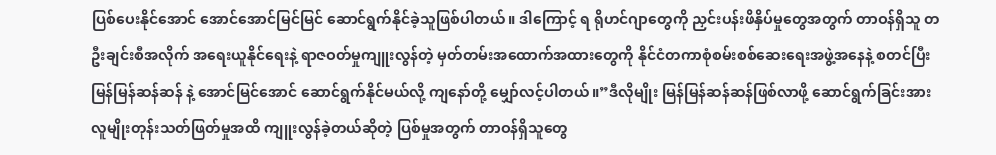ပြစ်ပေးနိုင်အောင် အောင်အောင်မြင်မြင် ဆောင်ရွက်နိုင်ခဲ့သူဖြစ်ပါတယ်။ ဒါကြောင့် ရ ရိုဟင်ဂျာတွေကို ညှင်းပန်းဖိနှိပ်မှုတွေအတွက် တာဝန်ရှိသူ တဦးချင်းစီအလိုက် အရေးယူနိုင်ရေးနဲ့ ရာဇဝတ်မှုကျူးလွန်တဲ့ မှတ်တမ်းအထောက်အထားတွေကို နိုင်ငံတကာစုံစမ်းစစ်ဆေးရေးအဖွဲ့အနေနဲ့ စတင်ပြီး မြန်မြန်ဆန်ဆန် နဲ့ အောင်မြင်အောင် ဆောင်ရွက်နိုင်မယ်လို့ ကျနော်တို့ မျှော်လင့်ပါတယ်။”ဒီလိုမျိုး မြန်မြန်ဆန်ဆန်ဖြစ်လာဖို့ ဆောင်ရွက်ခြင်းအား လူမျိုးတုန်းသတ်ဖြတ်မှုအထိ ကျူးလွန်ခဲ့တယ်ဆိုတဲ့ ပြစ်မှုအတွက် တာဝန်ရှိသူတွေ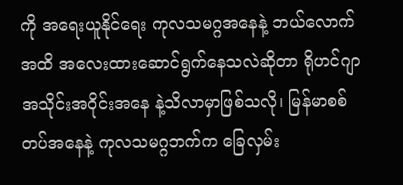ကို အရေးယူနိုင်ရေး ကုလသမဂ္ဂအနေနဲ့ ဘယ်လောက်အထိ အလေးထားဆောင်ရွက်နေသလဲဆိုတာ ရိုဟင်ဂျာအသိုင်းအဝိုင်းအနေ နဲ့သိလာမှာဖြစ်သလို၊ မြန်မာစစ်တပ်အနေနဲ့ ကုလသမဂ္ဂဘက်က ခြေလှမ်း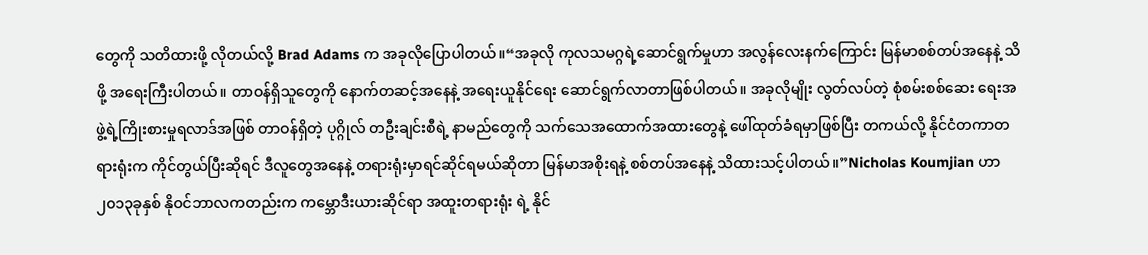တွေကို သတိထားဖို့ လိုတယ်လို့ Brad Adams က အခုလိုပြောပါတယ်။“အခုလို ကုလသမဂ္ဂရဲ့ဆောင်ရွက်မှုဟာ အလွန်လေးနက်ကြောင်း မြန်မာစစ်တပ်အနေနဲ့ သိဖို့ အရေးကြီးပါတယ်။ တာဝန်ရှိသူတွေကို နောက်တဆင့်အနေနဲ့ အရေးယူနိုင်ရေး ဆောင်ရွက်လာတာဖြစ်ပါတယ်။ အခုလိုမျိုး လွတ်လပ်တဲ့ စုံစမ်းစစ်ဆေး ရေးအဖွဲ့ရဲ့ကြိုးစားမှုရလာဒ်အဖြစ် တာဝန်ရှိတဲ့ ပုဂ္ဂိုလ် တဦးချင်းစီရဲ့ နာမည်တွေကို သက်သေအထောက်အထားတွေနဲ့ ဖေါ်ထုတ်ခံရမှာဖြစ်ပြီး တကယ်လို့ နိုင်ငံတကာတရားရုံးက ကိုင်တွယ်ပြီးဆိုရင် ဒီလူတွေအနေနဲ့ တရားရုံးမှာရင်ဆိုင်ရမယ်ဆိုတာ မြန်မာအစိုးရနဲ့ စစ်တပ်အနေနဲ့ သိထားသင့်ပါတယ်။”Nicholas Koumjian ဟာ ၂၀၁၃ခုနှစ် နိုဝင်ဘာလကတည်းက ကမ္ဘောဒီးယားဆိုင်ရာ အထူးတရားရုံး ရဲ့ နိုင်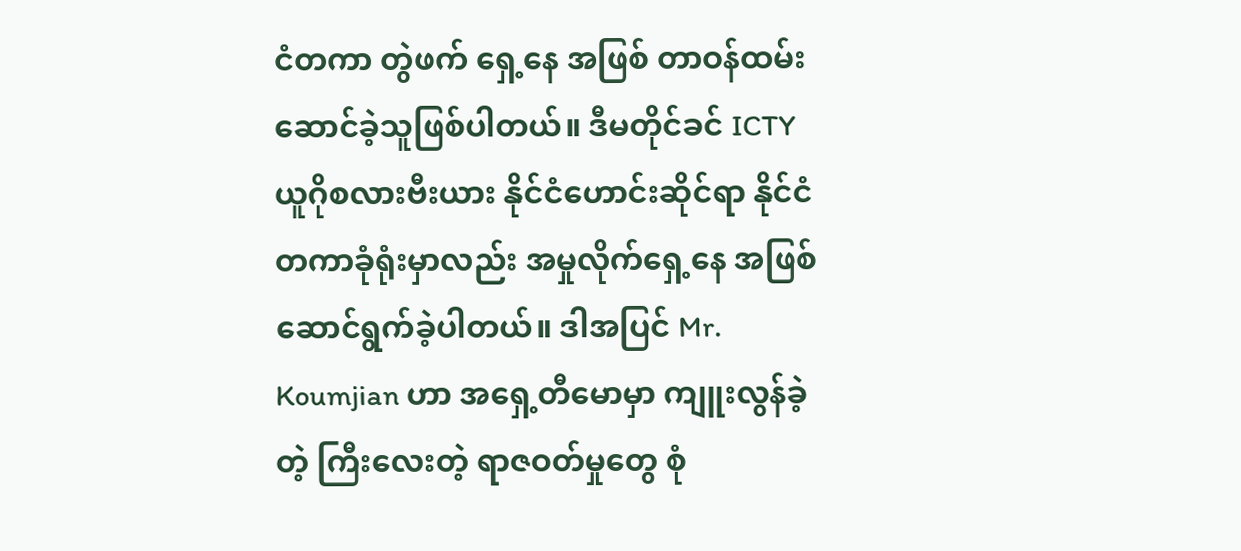ငံတကာ တွဲဖက် ရှေ့နေ အဖြစ် တာဝန်ထမ်းဆောင်ခဲ့သူဖြစ်ပါတယ်။ ဒီမတိုင်ခင် ICTY ယူဂိုစလားဗီးယား နိုင်ငံဟောင်းဆိုင်ရာ နိုင်ငံတကာခုံရုံးမှာလည်း အမှုလိုက်ရှေ့နေ အဖြစ်ဆောင်ရွက်ခဲ့ပါတယ်။ ဒါအပြင် Mr. Koumjian ဟာ အရှေ့တီမောမှာ ကျူးလွန်ခဲ့တဲ့ ကြီးလေးတဲ့ ရာဇဝတ်မှုတွေ စုံ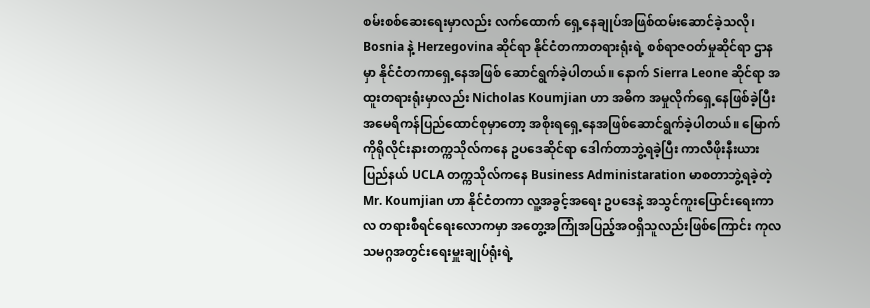စမ်းစစ်ဆေးရေးမှာလည်း လက်ထောက် ရှေ့နေချုပ်အဖြစ်ထမ်းဆောင်ခဲ့သလို၊ Bosnia နဲ့ Herzegovina ဆိုင်ရာ နိုင်ငံတကာတရားရုံးရဲ့ စစ်ရာဇဝတ်မှုဆိုင်ရာ ဌာနမှာ နိုင်ငံတကာရှေ့နေအဖြစ် ဆောင်ရွက်ခဲ့ပါတယ်။ နောက် Sierra Leone ဆိုင်ရာ အထူးတရားရုံးမှာလည်း Nicholas Koumjian ဟာ အဓိက အမှုလိုက်ရှေ့နေဖြစ်ခဲ့ပြီး အမေရိကန်ပြည်ထောင်စုမှာတော့ အစိုးရရှေ့နေအဖြစ်ဆောင်ရွက်ခဲ့ပါတယ်။ မြောက်ကိုရိုလိုင်းနားတက္ကသိုလ်ကနေ ဥပဒေဆိုင်ရာ ဒေါက်တာဘွဲ့ရခဲ့ပြီး ကာလီဖိုးနီးယားပြည်နယ် UCLA တက္ကသိုလ်ကနေ Business Administaration မာစတာဘွဲ့ရခဲ့တဲ့ Mr. Koumjian ဟာ နိုင်ငံတကာ လူ့အခွင့်အရေး ဥပဒေနဲ့ အသွင်ကူးပြောင်းရေးကာလ တရားစီရင်ရေးလောကမှာ အတွေ့အကြုံအပြည့်အဝရှိသူလည်းဖြစ်ကြောင်း ကုလသမဂ္ဂအတွင်းရေးမှူးချုပ်ရုံးရဲ့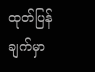ထုတ်ပြန်ချက်မှာ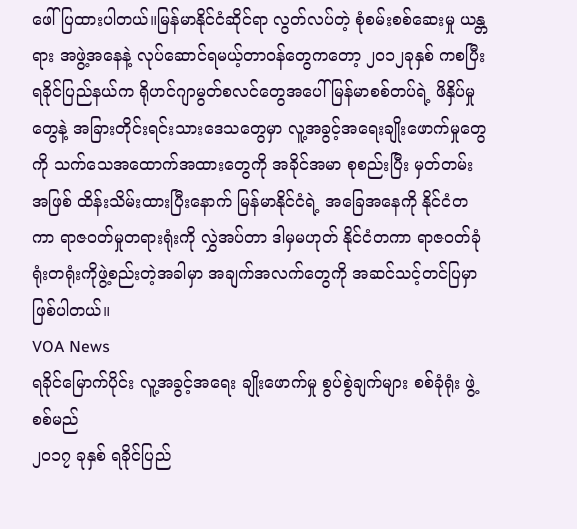ဖေါ်ပြထားပါတယ်။မြန်မာနိုင်ငံဆိုင်ရာ လွတ်လပ်တဲ့ စုံစမ်းစစ်ဆေးမှု ယန္တရား အဖွဲ့အနေနဲ့ လုပ်ဆောင်ရမယ့်တာဝန်တွေကတော့ ၂၀၁၂ခုနှစ် ကစပြီး ရခိုင်ပြည်နယ်က ရိုဟင်ဂျာမွတ်စလင်တွေအပေါ် မြန်မာစစ်တပ်ရဲ့ ဖိနှိပ်မှုတွေနဲ့ အခြားတိုင်းရင်းသားဒေသတွေမှာ လူ့အခွင့်အရေးချိုးဖောက်မှုတွေကို သက်သေအထောက်အထားတွေကို အခိုင်အမာ စုစည်းပြီး မှတ်တမ်းအဖြစ် ထိန်းသိမ်းထားပြီးနောက် မြန်မာနိုင်ငံရဲ့ အခြေအနေကို နိုင်ငံတကာ ရာဇဝတ်မှုတရားရုံးကို လွှဲအပ်တာ ဒါမှမဟုတ် နိုင်ငံတကာ ရာဇဝတ်ခုံရုံးတရုံးကိုဖွဲ့စည်းတဲ့အခါမှာ အချက်အလက်တွေကို အဆင်သင့်တင်ပြမှာဖြစ်ပါတယ်။
VOA News
ရခိုင်မြောက်ပိုင်း လူ့အခွင့်အရေး ချိုးဖောက်မှု စွပ်စွဲချက်များ စစ်ခုံရုံး ဖွဲ့ စစ်မည်
၂၀၁၇ ခုနှစ် ရခိုင်ပြည်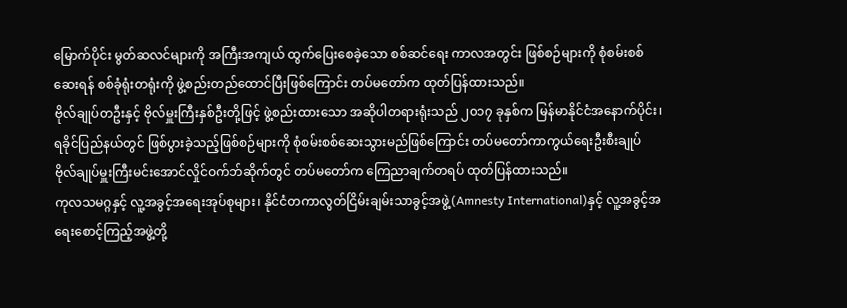မြောက်ပိုင်း မွတ်ဆလင်များကို အကြီးအကျယ် ထွက်ပြေးစေခဲ့သော စစ်ဆင်ရေး ကာလအတွင်း ဖြစ်စဉ်များကို စုံစမ်းစစ်ဆေးရန် စစ်ခုံရုံးတရုံးကို ဖွဲ့စည်းတည်ထောင်ပြီးဖြစ်ကြောင်း တပ်မတော်က ထုတ်ပြန်ထားသည်။
ဗိုလ်ချုပ်တဦးနှင့် ဗိုလ်မှူးကြီးနှစ်ဦးတို့ဖြင့် ဖွဲ့စည်းထားသော အဆိုပါတရားရုံးသည် ၂၀၁၇ ခုနှစ်က မြန်မာနိုင်ငံအနောက်ပိုင်း၊ ရခိုင်ပြည်နယ်တွင် ဖြစ်ပွားခဲ့သည့်ဖြစ်စဉ်များကို စုံစမ်းစစ်ဆေးသွားမည်ဖြစ်ကြောင်း တပ်မတော်ကာကွယ်ရေးဦးစီးချုပ် ဗိုလ်ချုပ်မှူးကြီးမင်းအောင်လှိုင်ဝက်ဘ်ဆိုက်တွင် တပ်မတော်က ကြေညာချက်တရပ် ထုတ်ပြန်ထားသည်။
ကုလသမဂ္ဂနှင့် လူ့အခွင့်အရေးအုပ်စုများ၊ နိုင်ငံတကာလွတ်ငြိမ်းချမ်းသာခွင့်အဖွဲ့(Amnesty International)နှင့် လူ့အခွင့်အရေးစောင့်ကြည့်အဖွဲ့တို့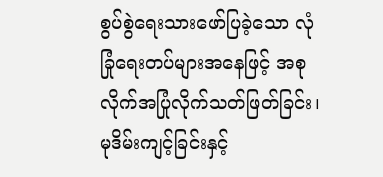စွပ်စွဲရေးသားဖော်ပြခဲ့သော လုံခြုံရေးတပ်များအနေဖြင့် အစုလိုက်အပြုံလိုက်သတ်ဖြတ်ခြင်း၊ မုဒိမ်းကျင့်ခြင်းနှင့်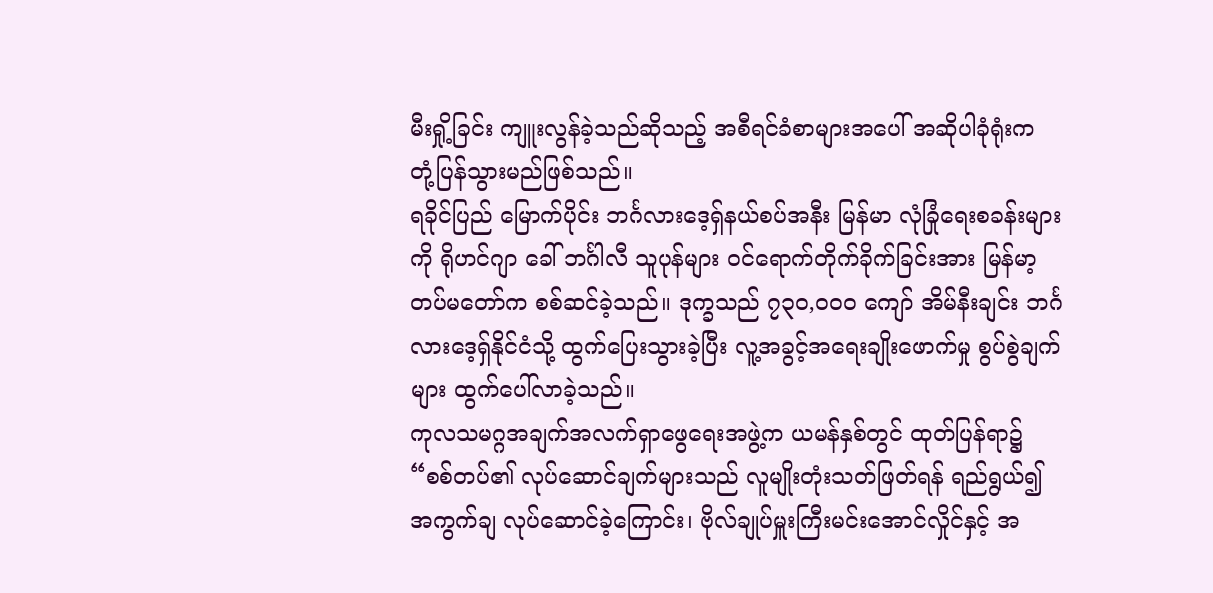မီးရှို့ခြင်း ကျူးလွန်ခဲ့သည်ဆိုသည့် အစီရင်ခံစာများအပေါ် အဆိုပါခုံရုံးက တုံ့ပြန်သွားမည်ဖြစ်သည်။
ရခိုင်ပြည် မြောက်ပိုင်း ဘင်္ဂလားဒေ့ရှ်နယ်စပ်အနီး မြန်မာ လုံခြုံရေးစခန်းများကို ရိုဟင်ဂျာ ခေါ် ဘင်္ဂါလီ သူပုန်များ ဝင်ရောက်တိုက်ခိုက်ခြင်းအား မြန်မာ့တပ်မတော်က စစ်ဆင်ခဲ့သည်။ ဒုက္ခသည် ၇၃၀,၀၀၀ ကျော် အိမ်နီးချင်း ဘင်္ဂလားဒေ့ရှ်နိုင်ငံသို့ ထွက်ပြေးသွားခဲ့ပြီး လူ့အခွင့်အရေးချိုးဖောက်မှု စွပ်စွဲချက်များ ထွက်ပေါ်လာခဲ့သည်။
ကုလသမဂ္ဂအချက်အလက်ရှာဖွေရေးအဖွဲ့က ယမန်နှစ်တွင် ထုတ်ပြန်ရာ၌ “စစ်တပ်၏ လုပ်ဆောင်ချက်များသည် လူမျိုးတုံးသတ်ဖြတ်ရန် ရည်ရွယ်၍ အကွက်ချ လုပ်ဆောင်ခဲ့ကြောင်း၊ ဗိုလ်ချုပ်မှူးကြီးမင်းအောင်လှိုင်နှင့် အ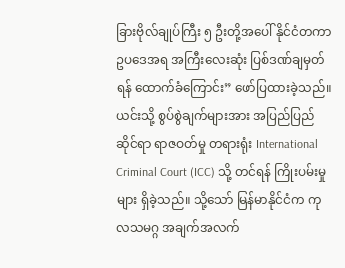ခြားဗိုလ်ချုပ်ကြီး ၅ ဦးတို့အပေါ် နိုင်ငံတကာဥပဒေအရ အကြီးလေးဆုံး ပြစ်ဒဏ်ချမှတ်ရန် ထောက်ခံကြောင်း” ဖော်ပြထားခဲ့သည်။
ယင်းသို့ စွပ်စွဲချက်များအား အပြည်ပြည်ဆိုင်ရာ ရာဇဝတ်မှု တရားရုံး International Criminal Court (ICC) သို့ တင်ရန် ကြိုးပမ်းမှုများ ရှိခဲ့သည်။ သို့သော် မြန်မာနိုင်ငံက ကုလသမဂ္ဂ အချက်အလက်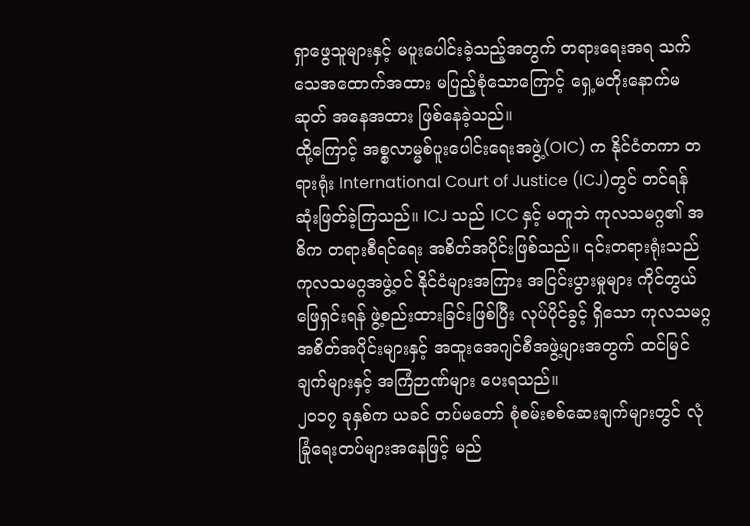ရှာဖွေသူများနှင့် မပူးပေါင်းခဲ့သည့်အတွက် တရားရေးအရ သက်သေအထောက်အထား မပြည့်စုံသောကြောင့် ရှေ့မတိုးနောက်မဆုတ် အနေအထား ဖြစ်နေခဲ့သည်။
ထို့ကြောင့် အစ္စလာမ္မစ်ပူးပေါင်းရေးအဖွဲ့(OIC) က နိုင်ငံတကာ တရားရုံး International Court of Justice (ICJ)တွင် တင်ရန် ဆုံးဖြတ်ခဲ့ကြသည်။ ICJ သည် ICC နှင့် မတူဘဲ ကုလသမဂ္ဂ၏ အဓိက တရားစီရင်ရေး အစိတ်အပိုင်းဖြစ်သည်။ ၎င်းတရားရုံးသည် ကုလသမဂ္ဂအဖွဲ့ဝင် နိုင်ငံများအကြား အငြင်းပွားမှုများ ကိုင်တွယ်ဖြေရှင်းရန် ဖွဲ့စည်းထားခြင်းဖြစ်ပြီး လုပ်ပိုင်ခွင့် ရှိသော ကုလသမဂ္ဂ အစိတ်အပိုင်းများနှင့် အထူးအေဂျင်စီအဖွဲ့များအတွက် ထင်မြင်ချက်များနှင့် အကြံဉာဏ်များ ပေးရသည်။
၂၀၁၇ ခုနှစ်က ယခင် တပ်မတော် စုံစမ်းစစ်ဆေးချက်များတွင် လုံခြုံရေးတပ်များအနေဖြင့် မည်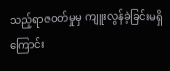သည့်ရာဇဝတ်မှုမှ ကျူးလွန်ခဲ့ခြင်းမရှိကြောင်း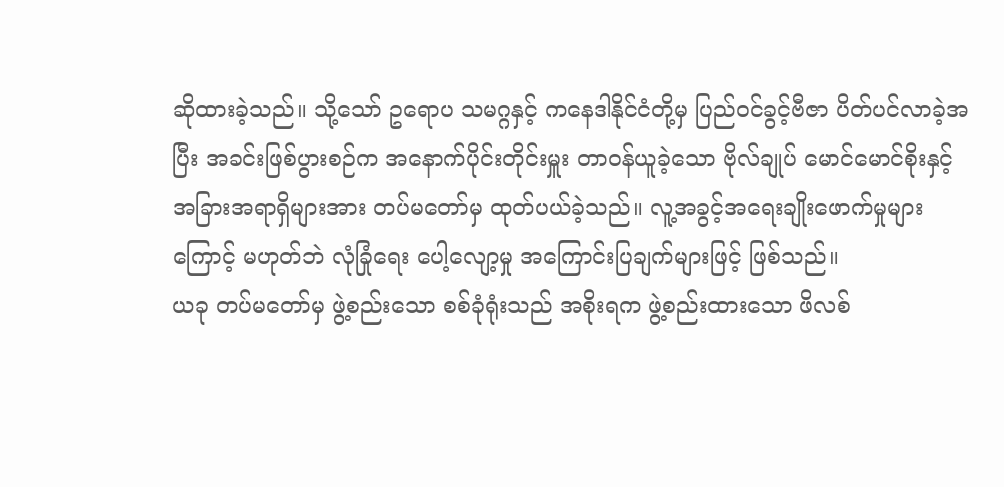ဆိုထားခဲ့သည်။ သို့သော် ဥရောပ သမဂ္ဂနှင့် ကနေဒါနိုင်ငံတို့မှ ပြည်ဝင်ခွင့်ဗီဇာ ပိတ်ပင်လာခဲ့အပြီး အခင်းဖြစ်ပွားစဉ်က အနောက်ပိုင်းတိုင်းမှူး တာဝန်ယူခဲ့သော ဗိုလ်ချုပ် မောင်မောင်စိုးနှင့် အခြားအရာရှိများအား တပ်မတော်မှ ထုတ်ပယ်ခဲ့သည်။ လူ့အခွင့်အရေးချိုးဖောက်မှုများကြောင့် မဟုတ်ဘဲ လုံခြုံရေး ပေါ့လျော့မှု အကြောင်းပြချက်များဖြင့် ဖြစ်သည်။
ယခု တပ်မတော်မှ ဖွဲ့စည်းသော စစ်ခုံရုံးသည် အစိုးရက ဖွဲ့စည်းထားသော ဖိလစ်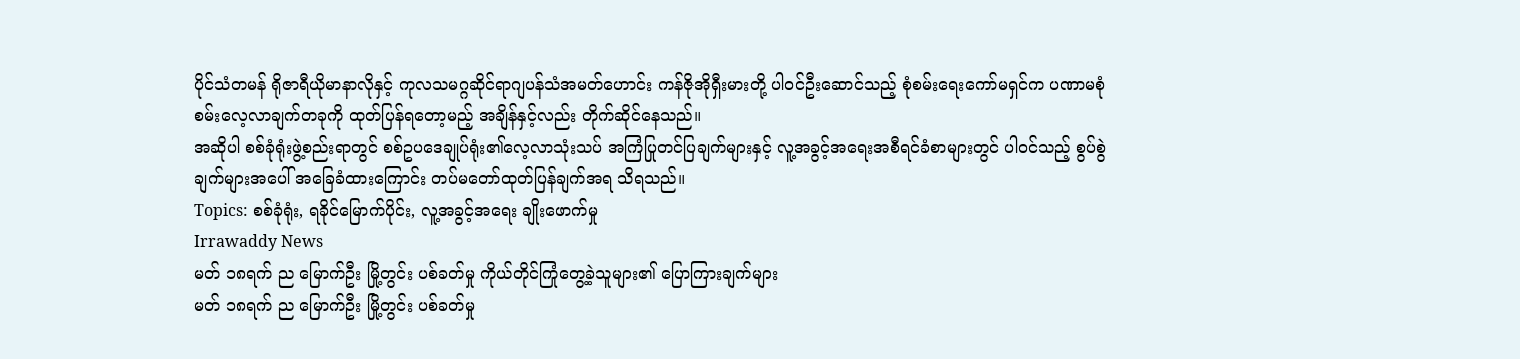ပိုင်သံတမန် ရိုဇာရီယိုမာနာလိုနှင့် ကုလသမဂ္ဂဆိုင်ရာဂျပန်သံအမတ်ဟောင်း ကန်ဇိုအိုရှီးမားတို့ ပါဝင်ဦးဆောင်သည့် စုံစမ်းရေးကော်မရှင်က ပဏာမစုံစမ်းလေ့လာချက်တခုကို ထုတ်ပြန်ရတော့မည့် အချိန်နှင့်လည်း တိုက်ဆိုင်နေသည်။
အဆိုပါ စစ်ခုံရုံးဖွဲ့စည်းရာတွင် စစ်ဥပဒေချုပ်ရုံး၏လေ့လာသုံးသပ် အကြံပြုတင်ပြချက်များနှင့် လူ့အခွင့်အရေးအစီရင်ခံစာများတွင် ပါဝင်သည့် စွပ်စွဲချက်များအပေါ် အခြေခံထားကြောင်း တပ်မတော်ထုတ်ပြန်ချက်အရ သိရသည်။
Topics: စစ်ခုံရုံး, ရခိုင်မြောက်ပိုင်း, လူ့အခွင့်အရေး ချိုးဖောက်မှု
Irrawaddy News
မတ် ၁၈ရက် ည မြောက်ဦး မြို့တွင်း ပစ်ခတ်မှု ကိုယ်တိုင်ကြုံတွေ့ခဲ့သူများ၏ ပြောကြားချက်များ
မတ် ၁၈ရက် ည မြောက်ဦး မြို့တွင်း ပစ်ခတ်မှု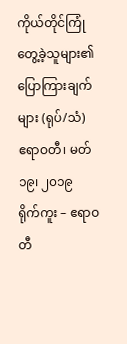ကိုယ်တိုင်ကြုံတွေ့ခဲ့သူများ၏ ပြောကြားချက်များ (ရုပ်/သံ)
ဧရာဝတီ၊ မတ် ၁၉၊ ၂၀၁၉
ရိုက်ကူး – ဧရာဝတီ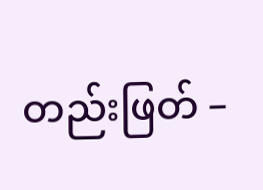တည်းဖြတ် –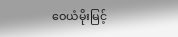ဝေယံမိုးမြင့်